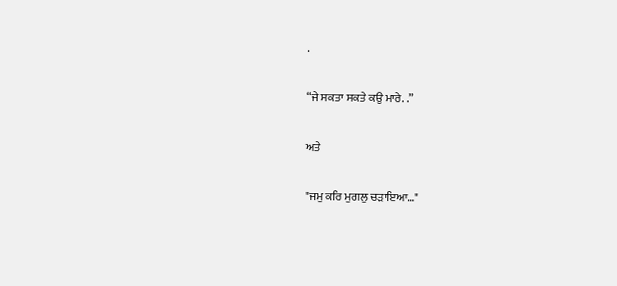.

“ਜੇ ਸਕਤਾ ਸਕਤੇ ਕਉ ਮਾਰੇ. .”

ਅਤੇ

"ਜਮੁ ਕਰਿ ਮੁਗਲੁ ਚੜਾਇਆ…"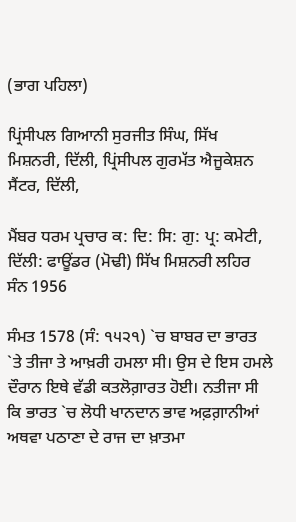(ਭਾਗ ਪਹਿਲਾ)

ਪ੍ਰਿਂਸੀਪਲ ਗਿਆਨੀ ਸੁਰਜੀਤ ਸਿੰਘ, ਸਿੱਖ ਮਿਸ਼ਨਰੀ, ਦਿੱਲੀ, ਪ੍ਰਿਂਸੀਪਲ ਗੁਰਮੱਤ ਐਜੂਕੇਸ਼ਨ ਸੈਂਟਰ, ਦਿੱਲੀ,

ਮੈਂਬਰ ਧਰਮ ਪ੍ਰਚਾਰ ਕ: ਦਿ: ਸਿ: ਗੁ: ਪ੍ਰ: ਕਮੇਟੀ, ਦਿੱਲੀ: ਫਾਊਂਡਰ (ਮੋਢੀ) ਸਿੱਖ ਮਿਸ਼ਨਰੀ ਲਹਿਰ ਸੰਨ 1956

ਸੰਮਤ 1578 (ਸੰ: ੧੫੨੧) `ਚ ਬਾਬਰ ਦਾ ਭਾਰਤ `ਤੇ ਤੀਜਾ ਤੇ ਆਖ਼ਰੀ ਹਮਲਾ ਸੀ। ਉਸ ਦੇ ਇਸ ਹਮਲੇ ਦੌਰਾਨ ਇਥੇ ਵੱਡੀ ਕਤਲੋਗ਼ਾਰਤ ਹੋਈ। ਨਤੀਜਾ ਸੀ ਕਿ ਭਾਰਤ `ਚ ਲੋਧੀ ਖਾਨਦਾਨ ਭਾਵ ਅਫ਼ਗ਼ਾਨੀਆਂ ਅਥਵਾ ਪਠਾਣਾ ਦੇ ਰਾਜ ਦਾ ਖ਼ਾਤਮਾ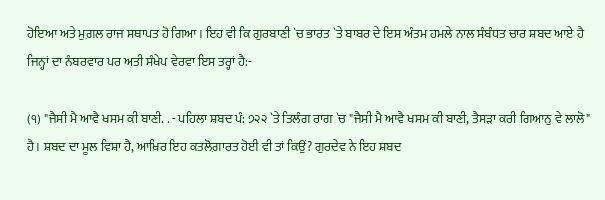ਹੋਇਆ ਅਤੇ ਮੁਗ਼ਲ ਰਾਜ ਸਥਾਪਤ ਹੋ ਗਿਆ। ਇਹ ਵੀ ਕਿ ਗੁਰਬਾਣੀ `ਚ ਭਾਰਤ `ਤੇ ਬਾਬਰ ਦੇ ਇਸ ਅੰਤਮ ਹਮਲੇ ਨਾਲ ਸੰਬੰਧਤ ਚਾਰ ਸ਼ਬਦ ਆਏ ਹੈ ਜਿਨ੍ਹਾਂ ਦਾ ਨੰਬਰਵਾਰ ਪਰ ਅਤੀ ਸੰਖੇਪ ਵੇਰਵਾ ਇਸ ਤਰ੍ਹਾਂ ਹੈ:-

(੧) "ਜੈਸੀ ਮੈ ਆਵੈ ਖਸਮ ਕੀ ਬਾਣੀ. . - ਪਹਿਲਾ ਸ਼ਬਦ ਪੰ: ੭੨੨ `ਤੇ ਤਿਲੰਗ ਰਾਗ `ਚ "ਜੈਸੀ ਮੈ ਆਵੈ ਖਸਮ ਕੀ ਬਾਣੀ, ਤੈਸੜਾ ਕਰੀ ਗਿਆਨੁ ਵੇ ਲਾਲੋ" ਹੈ। ਸ਼ਬਦ ਦਾ ਮੂਲ ਵਿਸ਼ਾ ਹੈ, ਆਖ਼ਿਰ ਇਹ ਕਤਲੋਗ਼ਾਰਤ ਹੋਈ ਵੀ ਤਾਂ ਕਿਉਂ? ਗੁਰਦੇਵ ਨੇ ਇਹ ਸ਼ਬਦ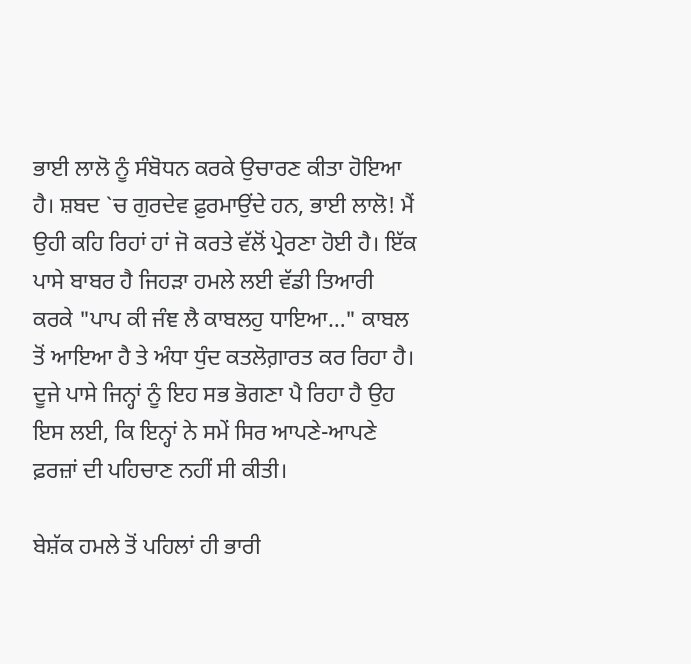ਭਾਈ ਲਾਲੋ ਨੂੰ ਸੰਬੋਧਨ ਕਰਕੇ ਉਚਾਰਣ ਕੀਤਾ ਹੋਇਆ ਹੈ। ਸ਼ਬਦ `ਚ ਗੁਰਦੇਵ ਫ਼ੁਰਮਾਉਂਦੇ ਹਨ, ਭਾਈ ਲਾਲੋ! ਮੈਂ ਉਹੀ ਕਹਿ ਰਿਹਾਂ ਹਾਂ ਜੋ ਕਰਤੇ ਵੱਲੋਂ ਪ੍ਰੇਰਣਾ ਹੋਈ ਹੈ। ਇੱਕ ਪਾਸੇ ਬਾਬਰ ਹੈ ਜਿਹੜਾ ਹਮਲੇ ਲਈ ਵੱਡੀ ਤਿਆਰੀ ਕਰਕੇ "ਪਾਪ ਕੀ ਜੰਞ ਲੈ ਕਾਬਲਹੁ ਧਾਇਆ…" ਕਾਬਲ ਤੋਂ ਆਇਆ ਹੈ ਤੇ ਅੰਧਾ ਧੁੰਦ ਕਤਲੋਗ਼ਾਰਤ ਕਰ ਰਿਹਾ ਹੈ। ਦੂਜੇ ਪਾਸੇ ਜਿਨ੍ਹਾਂ ਨੂੰ ਇਹ ਸਭ ਭੋਗਣਾ ਪੈ ਰਿਹਾ ਹੈ ਉਹ ਇਸ ਲਈ, ਕਿ ਇਨ੍ਹਾਂ ਨੇ ਸਮੇਂ ਸਿਰ ਆਪਣੇ-ਆਪਣੇ ਫ਼ਰਜ਼ਾਂ ਦੀ ਪਹਿਚਾਣ ਨਹੀਂ ਸੀ ਕੀਤੀ।

ਬੇਸ਼ੱਕ ਹਮਲੇ ਤੋਂ ਪਹਿਲਾਂ ਹੀ ਭਾਰੀ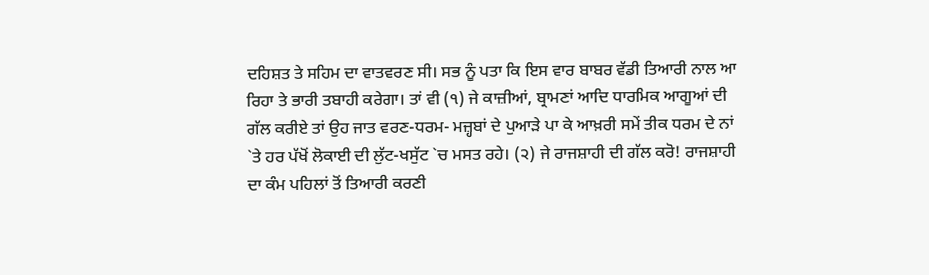ਦਹਿਸ਼ਤ ਤੇ ਸਹਿਮ ਦਾ ਵਾਤਵਰਣ ਸੀ। ਸਭ ਨੂੰ ਪਤਾ ਕਿ ਇਸ ਵਾਰ ਬਾਬਰ ਵੱਡੀ ਤਿਆਰੀ ਨਾਲ ਆ ਰਿਹਾ ਤੇ ਭਾਰੀ ਤਬਾਹੀ ਕਰੇਗਾ। ਤਾਂ ਵੀ (੧) ਜੇ ਕਾਜ਼ੀਆਂ, ਬ੍ਰਾਮਣਾਂ ਆਦਿ ਧਾਰਮਿਕ ਆਗੂਆਂ ਦੀ ਗੱਲ ਕਰੀਏ ਤਾਂ ਉਹ ਜਾਤ ਵਰਣ-ਧਰਮ- ਮਜ਼੍ਹਬਾਂ ਦੇ ਪੁਆੜੇ ਪਾ ਕੇ ਆਖ਼ਰੀ ਸਮੇਂ ਤੀਕ ਧਰਮ ਦੇ ਨਾਂ `ਤੇ ਹਰ ਪੱਖੋਂ ਲੋਕਾਈ ਦੀ ਲੁੱਟ-ਖਸੁੱਟ `ਚ ਮਸਤ ਰਹੇ। (੨) ਜੇ ਰਾਜਸ਼ਾਹੀ ਦੀ ਗੱਲ ਕਰੋ! ਰਾਜਸ਼ਾਹੀ ਦਾ ਕੰਮ ਪਹਿਲਾਂ ਤੋਂ ਤਿਆਰੀ ਕਰਣੀ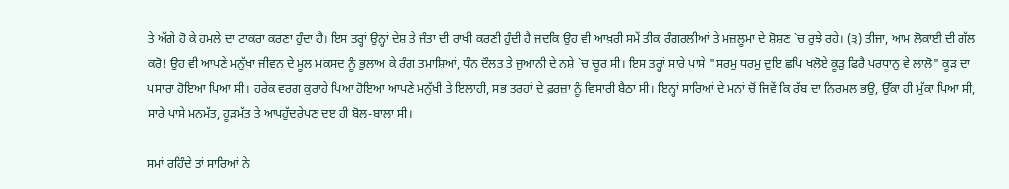ਤੇ ਅੱਗੇ ਹੋ ਕੇ ਹਮਲੇ ਦਾ ਟਾਕਰਾ ਕਰਣਾ ਹੁੰਦਾ ਹੈ। ਇਸ ਤਰ੍ਹਾਂ ਉਨ੍ਹਾਂ ਦੇਸ਼ ਤੇ ਜੰਤਾ ਦੀ ਰਾਖੀ ਕਰਣੀ ਹੁੰਦੀ ਹੈ ਜਦਕਿ ਉਹ ਵੀ ਆਖ਼ਰੀ ਸਮੇਂ ਤੀਕ ਰੰਗਰਲੀਆਂ ਤੇ ਮਜ਼ਲੂਮਾ ਦੇ ਸ਼ੋਸ਼ਣ `ਚ ਰੁਝੇ ਰਹੇ। (੩) ਤੀਜਾ, ਆਮ ਲੋਕਾਈ ਦੀ ਗੱਲ ਕਰੋ! ਉਹ ਵੀ ਆਪਣੇ ਮਨੁੱਖਾ ਜੀਵਨ ਦੇ ਮੂਲ ਮਕਸਦ ਨੂੰ ਭੁਲਾਅ ਕੇ ਰੰਗ ਤਮਾਸ਼ਿਆਂ, ਧੰਨ ਦੌਲਤ ਤੇ ਜੁਆਨੀ ਦੇ ਨਸ਼ੇ `ਚ ਚੂਰ ਸੀ। ਇਸ ਤਰ੍ਹਾਂ ਸਾਰੇ ਪਾਸੇ "ਸਰਮੁ ਧਰਮੁ ਦੁਇ ਛਪਿ ਖਲੋਏ ਕੂੜੁ ਫਿਰੈ ਪਰਧਾਨੁ ਵੇ ਲਾਲੋ" ਕੂੜ ਦਾ ਪਸਾਰਾ ਹੋਇਆ ਪਿਆ ਸੀ। ਹਰੇਕ ਵਰਗ ਕੁਰਾਹੇ ਪਿਆ ਹੋਇਆ ਆਪਣੇ ਮਨੁੱਖੀ ਤੇ ਇਲਾਹੀ, ਸਭ ਤਰਹਾਂ ਦੇ ਫ਼ਰਜ਼ਾ ਨੂੰ ਵਿਸਾਰੀ ਬੈਠਾ ਸੀ। ਇਨ੍ਹਾਂ ਸਾਰਿਆਂ ਦੇ ਮਨਾਂ ਚੋਂ ਜਿਵੇਂ ਕਿ ਰੱਬ ਦਾ ਨਿਰਮਲ ਭਉ, ਉੱਕਾ ਹੀ ਮੁੱਕਾ ਪਿਆ ਸੀ, ਸਾਰੇ ਪਾਸੇ ਮਨਮੱਤ, ਹੂੜਮੱਤ ਤੇ ਆਪਹੁੱਦਰੇਪਣ ਦੲ ਹੀ ਬੋਲ-ਬਾਲਾ ਸੀ।

ਸਮਾਂ ਰਹਿੰਦੇ ਤਾਂ ਸਾਰਿਆਂ ਨੇ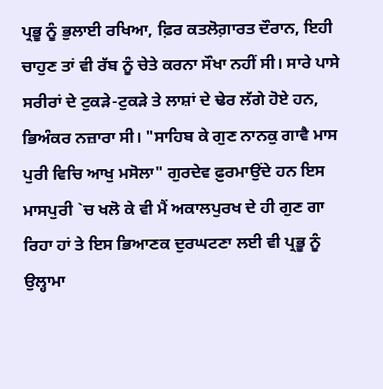ਪ੍ਰਭੂ ਨੂੰ ਭੁਲਾਈ ਰਖਿਆ, ਫ਼ਿਰ ਕਤਲੋਗ਼ਾਰਤ ਦੌਰਾਨ, ਇਹੀ ਚਾਹੁਣ ਤਾਂ ਵੀ ਰੱਬ ਨੂੰ ਚੇਤੇ ਕਰਨਾ ਸੌਖਾ ਨਹੀਂ ਸੀ। ਸਾਰੇ ਪਾਸੇ ਸਰੀਰਾਂ ਦੇ ਟੁਕੜੇ-ਟੁਕੜੇ ਤੇ ਲਾਸ਼ਾਂ ਦੇ ਢੇਰ ਲੱਗੇ ਹੋਏ ਹਨ, ਭਿਅੰਕਰ ਨਜ਼ਾਰਾ ਸੀ। "ਸਾਹਿਬ ਕੇ ਗੁਣ ਨਾਨਕੁ ਗਾਵੈ ਮਾਸ ਪੁਰੀ ਵਿਚਿ ਆਖੁ ਮਸੋਲਾ" ਗੁਰਦੇਵ ਫ਼ੁਰਮਾਉਂਦੇ ਹਨ ਇਸ ਮਾਸਪੁਰੀ `ਚ ਖਲੋ ਕੇ ਵੀ ਮੈਂ ਅਕਾਲਪੁਰਖ ਦੇ ਹੀ ਗੁਣ ਗਾ ਰਿਹਾ ਹਾਂ ਤੇ ਇਸ ਭਿਆਣਕ ਦੁਰਘਟਣਾ ਲਈ ਵੀ ਪ੍ਰਭੂ ਨੂੰ ਉਲ੍ਹਾਮਾ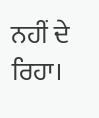ਨਹੀਂ ਦੇ ਰਿਹਾ।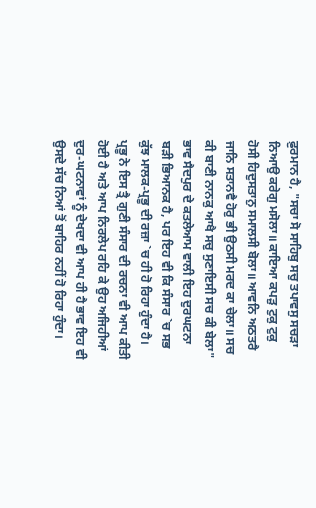ਫ਼ੁਰਮਾਨ ਹੈ, "ਸਚਾ ਸੋ ਸਾਹਿਬੁ ਸਚੁ ਤਪਾਵਸੁ ਸਚੜਾ ਨਿਆਉ ਕਰੇਗੁ ਮਸੋਲਾ॥ ਕਾਇਆ ਕਪੜੁ ਟੁਕੁ ਟੁਕੁ ਹੋਸੀ ਹਿਦੁਸਤਾਨੁ ਸਮਾਲਸੀ ਬੋਲਾ॥ ਆਵਨਿ ਅਠਤਰੈ ਜਾਨਿ ਸਤਾਨਵੈ ਹੋਰੁ ਭੀ ਉਠਸੀ ਮਰਦ ਕਾ ਚੇਲਾ॥ ਸਚ ਕੀ ਬਾਣੀ ਨਾਨਕੁ ਆਖੈ ਸਚੁ ਸੁਣਾਇਸੀ ਸਚ ਕੀ ਬੇਲਾ" ਭਾਵ ਸੈਦਪੁਰ ਦੇ ਕਤਲੇਆਮ ਵਾਲੀ ਇਹ ਦੁਰਘਟਨਾ ਬੜੀ ਭਿਆਨਕ ਹੈ, ਪਰ ਇਹ ਵੀ ਕਿ ਸੰਸਾਰ `ਚ ਸਭ ਕੁੱਝ ਮਾਲਕ-ਪ੍ਰਭੂ ਦੀ ਰਜ਼ਾ `ਚ ਹੀ ਹੋ ਰਿਹਾ ਹੁੰਦਾ ਹੈ। ਪ੍ਰਭੂ ਨੇ ਇਸ ਤ੍ਰੈ ਗੁਣੀ ਸੰਸਾਰ ਦੀ ਰਚਨਾ ਵੀ ਆਪ ਕੀਤੀ ਹੋਈ ਹੈ ਅਤੇ ਆਪ ਨਿਰਲੇਪ ਰਹਿ ਕੇ ਉਹ ਅਜਿਹੀਆਂ ਦੁਰ-ਘਟਨਾਵਾਂ ਨੂੰ ਦੇਖਦਾ ਵੀ ਆਪ ਹੀ ਹੈ ਭਾਵ ਇਹ ਵੀ ਉਸਦੇ ਸੱਚ ਨਿਆਂ ਤੋਂ ਬਾਹਿਰ ਨਹੀਂ ਹੋ ਰਿਹਾ ਹੁੰਦਾ।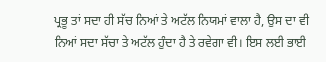ਪ੍ਰਭੂ ਤਾਂ ਸਦਾ ਹੀ ਸੱਚ ਨਿਆਂ ਤੇ ਅਟੱਲ ਨਿਯਮਾਂ ਵਾਲਾ ਹੈ, ਉਸ ਦਾ ਵੀ ਨਿਆਂ ਸਦਾ ਸੱਚਾ ਤੇ ਅਟੱਲ ਹੁੰਦਾ ਹੈ ਤੇ ਰਵੇਗਾ ਵੀ। ਇਸ ਲਈ ਭਾਈ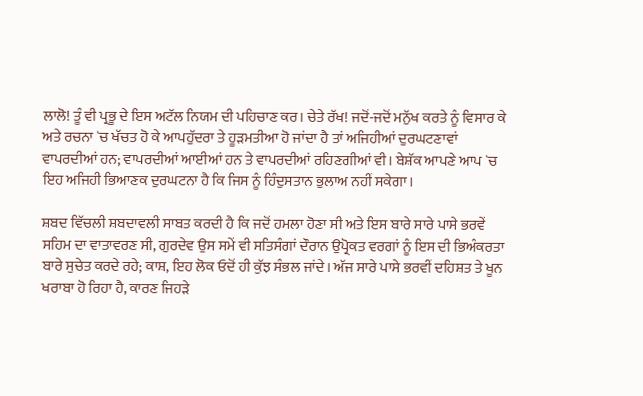ਲਾਲੋ! ਤੂੰ ਵੀ ਪ੍ਰਭੂ ਦੇ ਇਸ ਅਟੱਲ ਨਿਯਮ ਦੀ ਪਹਿਚਾਣ ਕਰ। ਚੇਤੇ ਰੱਖ! ਜਦੋਂ-ਜਦੋਂ ਮਨੁੱਖ ਕਰਤੇ ਨੂੰ ਵਿਸਾਰ ਕੇ ਅਤੇ ਰਚਨਾ `ਚ ਖੱਚਤ ਹੋ ਕੇ ਆਪਹੁੱਦਰਾ ਤੇ ਹੂੜਮਤੀਆ ਹੋ ਜਾਂਦਾ ਹੈ ਤਾਂ ਅਜਿਹੀਆਂ ਦੁਰਘਟਣਾਵਾਂ ਵਾਪਰਦੀਆਂ ਹਨ; ਵਾਪਰਦੀਆਂ ਆਈਆਂ ਹਨ ਤੇ ਵਾਪਰਦੀਆਂ ਰਹਿਣਗੀਆਂ ਵੀ। ਬੇਸ਼ੱਕ ਆਪਣੇ ਆਪ `ਚ ਇਹ ਅਜਿਹੀ ਭਿਆਣਕ ਦੁਰਘਟਨਾ ਹੈ ਕਿ ਜਿਸ ਨੂੰ ਹਿੰਦੁਸਤਾਨ ਭੁਲਾਅ ਨਹੀਂ ਸਕੇਗਾ।

ਸ਼ਬਦ ਵਿੱਚਲੀ ਸ਼ਬਦਾਵਲੀ ਸਾਬਤ ਕਰਦੀ ਹੈ ਕਿ ਜਦੋਂ ਹਮਲਾ ਹੋਣਾ ਸੀ ਅਤੇ ਇਸ ਬਾਰੇ ਸਾਰੇ ਪਾਸੇ ਭਰਵੇਂ ਸਹਿਮ ਦਾ ਵਾਤਾਵਰਣ ਸੀ, ਗੁਰਦੇਵ ਉਸ ਸਮੇਂ ਵੀ ਸਤਿਸੰਗਾਂ ਦੌਰਾਨ ਉਪ੍ਰੋਕਤ ਵਰਗਾਂ ਨੂੰ ਇਸ ਦੀ ਭਿਅੰਕਰਤਾ ਬਾਰੇ ਸੁਚੇਤ ਕਰਦੇ ਰਹੇ; ਕਾਸ਼, ਇਹ ਲੋਕ ਓਦੋਂ ਹੀ ਕੁੱਝ ਸੰਭਲ ਜਾਂਦੇ। ਅੱਜ ਸਾਰੇ ਪਾਸੇ ਭਰਵੀਂ ਦਹਿਸ਼ਤ ਤੇ ਖੂਨ ਖਰਾਬਾ ਹੋ ਰਿਹਾ ਹੈ, ਕਾਰਣ ਜਿਹੜੇ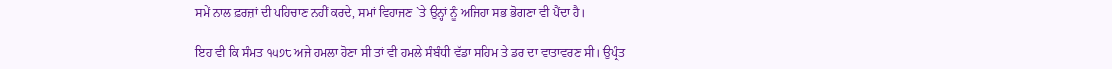ਸਮੇਂ ਨਾਲ ਫ਼ਰਜ਼ਾਂ ਦੀ ਪਹਿਚਾਣ ਨਹੀਂ ਕਰਦੇ, ਸਮਾਂ ਵਿਹਾਜਣ `ਤੇ ਉਨ੍ਹਾਂ ਨੂੰ ਅਜਿਹਾ ਸਭ ਭੋਗਣਾ ਵੀ ਪੈਂਦਾ ਹੈ।

ਇਹ ਵੀ ਕਿ ਸੰਮਤ ੧੫੭੮ ਅਜੇ ਹਮਲਾ ਹੋਣਾ ਸੀ ਤਾਂ ਵੀ ਹਮਲੇ ਸੰਬੰਧੀ ਵੱਡਾ ਸਹਿਮ ਤੇ ਡਰ ਦਾ ਵਾਤਾਵਰਣ ਸੀ। ਉਪ੍ਰੰਤ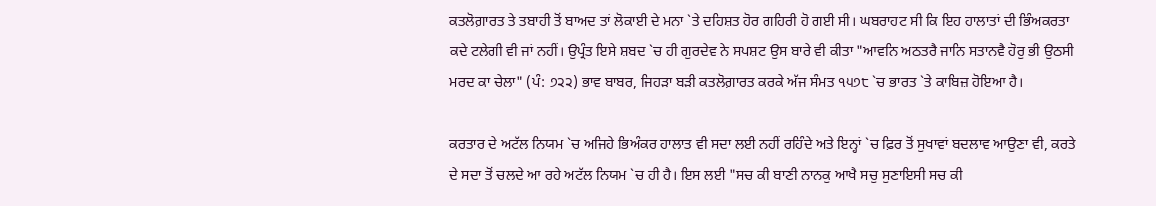ਕਤਲੋਗ਼ਾਰਤ ਤੇ ਤਬਾਹੀ ਤੋਂ ਬਾਅਦ ਤਾਂ ਲੋਕਾਈ ਦੇ ਮਨਾ `ਤੇ ਦਹਿਸ਼ਤ ਹੋਰ ਗਹਿਰੀ ਹੋ ਗਈ ਸੀ। ਘਬਰਾਹਟ ਸੀ ਕਿ ਇਹ ਹਾਲਾਤਾਂ ਦੀ ਭਿੰਅਕਰਤਾ ਕਦੇ ਟਲੇਗੀ ਵੀ ਜਾਂ ਨਹੀਂ। ਉਪ੍ਰੰਤ ਇਸੇ ਸ਼ਬਦ `ਚ ਹੀ ਗੁਰਦੇਵ ਨੇ ਸਪਸ਼ਟ ਉਸ ਬਾਰੇ ਵੀ ਕੀਤਾ "ਆਵਨਿ ਅਠਤਰੈ ਜਾਨਿ ਸਤਾਨਵੈ ਹੋਰੁ ਭੀ ਉਠਸੀ ਮਰਦ ਕਾ ਚੇਲਾ" (ਪੰ: ੭੨੨) ਭਾਵ ਬਾਬਰ, ਜਿਹੜਾ ਬੜੀ ਕਤਲੋਗ਼ਾਰਤ ਕਰਕੇ ਅੱਜ ਸੰਮਤ ੧੫੭੮ `ਚ ਭਾਰਤ `ਤੇ ਕਾਬਿਜ਼ ਹੋਇਆ ਹੈ।

ਕਰਤਾਰ ਦੇ ਅਟੱਲ ਨਿਯਮ `ਚ ਅਜਿਹੇ ਭਿਅੰਕਰ ਹਾਲਾਤ ਵੀ ਸਦਾ ਲਈ ਨਹੀਂ ਰਹਿੰਦੇ ਅਤੇ ਇਨ੍ਹਾਂ `ਚ ਫ਼ਿਰ ਤੋਂ ਸੁਖਾਵਾਂ ਬਦਲਾਵ ਆਉਣਾ ਵੀ, ਕਰਤੇ ਦੇ ਸਦਾ ਤੋਂ ਚਲਦੇ ਆ ਰਹੇ ਅਟੱਲ ਨਿਯਮ `ਚ ਹੀ ਹੈ। ਇਸ ਲਈ "ਸਚ ਕੀ ਬਾਣੀ ਨਾਨਕੁ ਆਖੈ ਸਚੁ ਸੁਣਾਇਸੀ ਸਚ ਕੀ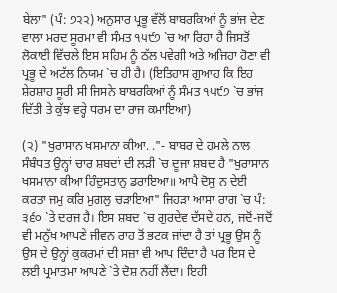ਬੇਲਾ" (ਪੰ: ੭੨੨) ਅਨੁਸਾਰ ਪ੍ਰਭੂ ਵੱਲੋਂ ਬਾਬਰਕਿਆਂ ਨੂੰ ਭਾਂਜ ਦੇਣ ਵਾਲਾ ਮਰਦ ਸੂਰਮਾ ਵੀ ਸੰਮਤ ੧੫੯੭ `ਚ ਆ ਰਿਹਾ ਹੈ ਜਿਸਤੋਂ ਲੋਕਾਈ ਵਿੱਚਲੇ ਇਸ ਸਹਿਮ ਨੂੰ ਠੱਲ ਪਵੇਗੀ ਅਤੇ ਅਜਿਹਾ ਹੋਣਾ ਵੀ ਪ੍ਰਭੂ ਦੇ ਅਟੱਲ ਨਿਯਮ `ਚ ਹੀ ਹੈ। (ਇਤਿਹਾਸ ਗੁਆਹ ਕਿ ਇਹ ਸ਼ੇਰਸ਼ਾਹ ਸੂਰੀ ਸੀ ਜਿਸਨੇ ਬਾਬਰਕਿਆਂ ਨੂੰ ਸੰਮਤ ੧੫੯੭ `ਚ ਭਾਂਜ ਦਿੱਤੀ ਤੇ ਕੁੱਝ ਵਰ੍ਹੇ ਧਰਮ ਦਾ ਰਾਜ ਕਮਾਇਆ)

(੨) "ਖੁਰਾਸਾਨ ਖਸਮਾਨਾ ਕੀਆ. ."- ਬਾਬਰ ਦੇ ਹਮਲੇ ਨਾਲ ਸੰਬੰਧਤ ਉਨ੍ਹਾਂ ਚਾਰ ਸ਼ਬਦਾਂ ਦੀ ਲੜੀ `ਚ ਦੂਜਾ ਸ਼ਬਦ ਹੈ "ਖੁਰਾਸਾਨ ਖਸਮਾਨਾ ਕੀਆ ਹਿੰਦੁਸਤਾਨੁ ਡਰਾਇਆ॥ ਆਪੈ ਦੋਸੁ ਨ ਦੇਈ ਕਰਤਾ ਜਮੁ ਕਰਿ ਮੁਗਲੁ ਚੜਾਇਆ" ਜਿਹੜਾ ਆਸਾ ਰਾਗ `ਚ ਪੰ: ੩੬੦ `ਤੇ ਦਰਜ ਹੈ। ਇਸ ਸ਼ਬਦ `ਚ ਗੁਰਦੇਵ ਦੱਸਦੇ ਹਨ, ਜਦੋਂ-ਜਦੋਂ ਵੀ ਮਨੁੱਖ ਆਪਣੇ ਜੀਵਨ ਰਾਹ ਤੋਂ ਭਟਕ ਜਾਂਦਾ ਹੈ ਤਾਂ ਪ੍ਰਭੂ ਉਸ ਨੂੰ ਉਸ ਦੇ ਉਨ੍ਹਾਂ ਕੁਕਰਮਾਂ ਦੀ ਸਜ਼ਾ ਵੀ ਆਪ ਦਿੰਦਾ ਹੈ ਪਰ ਇਸ ਦੇ ਲਈ ਪ੍ਰਮਾਤਮਾ ਆਪਣੇ `ਤੇ ਦੋਸ਼ ਨਹੀਂ ਲੈਂਦਾ। ਇਹੀ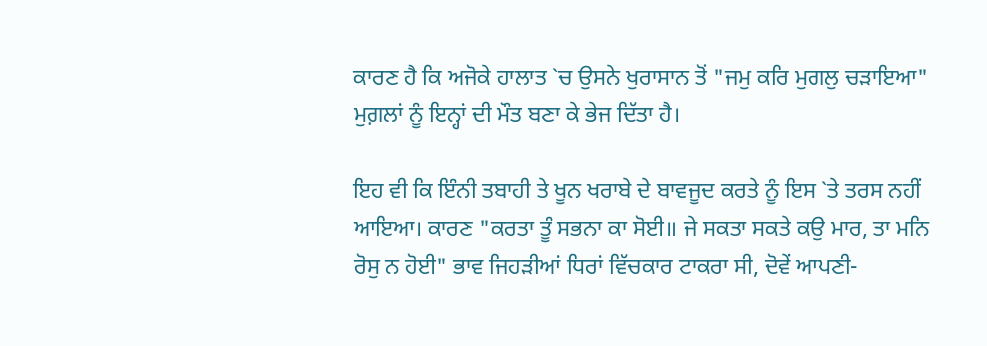ਕਾਰਣ ਹੈ ਕਿ ਅਜੋਕੇ ਹਾਲਾਤ `ਚ ਉਸਨੇ ਖੁਰਾਸਾਨ ਤੋਂ "ਜਮੁ ਕਰਿ ਮੁਗਲੁ ਚੜਾਇਆ" ਮੁਗ਼ਲਾਂ ਨੂੰ ਇਨ੍ਹਾਂ ਦੀ ਮੌਤ ਬਣਾ ਕੇ ਭੇਜ ਦਿੱਤਾ ਹੈ।

ਇਹ ਵੀ ਕਿ ਇੰਨੀ ਤਬਾਹੀ ਤੇ ਖੂਨ ਖਰਾਬੇ ਦੇ ਬਾਵਜੂਦ ਕਰਤੇ ਨੂੰ ਇਸ `ਤੇ ਤਰਸ ਨਹੀਂ ਆਇਆ। ਕਾਰਣ "ਕਰਤਾ ਤੂੰ ਸਭਨਾ ਕਾ ਸੋਈ॥ ਜੇ ਸਕਤਾ ਸਕਤੇ ਕਉ ਮਾਰ, ਤਾ ਮਨਿ ਰੋਸੁ ਨ ਹੋਈ" ਭਾਵ ਜਿਹੜੀਆਂ ਧਿਰਾਂ ਵਿੱਚਕਾਰ ਟਾਕਰਾ ਸੀ, ਦੋਵੇਂ ਆਪਣੀ-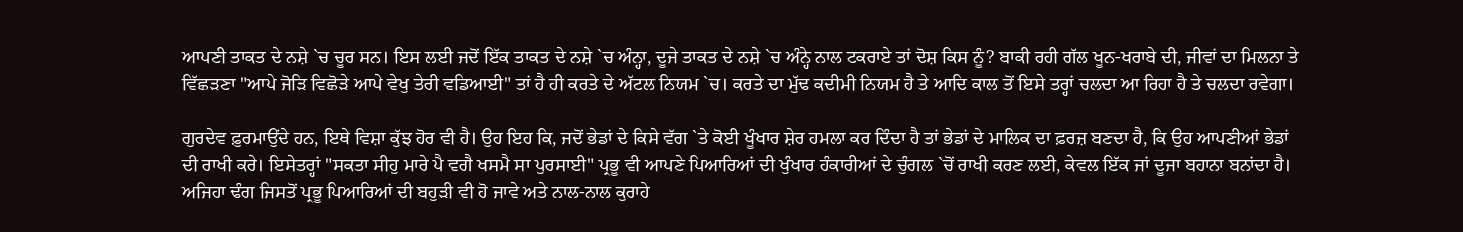ਆਪਣੀ ਤਾਕਤ ਦੇ ਨਸ਼ੇ `ਚ ਚੂਰ ਸਨ। ਇਸ ਲਈ ਜਦੋਂ ਇੱਕ ਤਾਕਤ ਦੇ ਨਸ਼ੇ `ਚ ਅੰਨ੍ਹਾ, ਦੂਜੇ ਤਾਕਤ ਦੇ ਨਸ਼ੇ `ਚ ਅੰਨ੍ਹੇ ਨਾਲ ਟਕਰਾਏ ਤਾਂ ਦੋਸ਼ ਕਿਸ ਨੂੰ? ਬਾਕੀ ਰਹੀ ਗੱਲ ਖੂਨ-ਖਰਾਬੇ ਦੀ, ਜੀਵਾਂ ਦਾ ਮਿਲਨਾ ਤੇ ਵਿੱਛੜਣਾ "ਆਪੇ ਜੋੜਿ ਵਿਛੋੜੇ ਆਪੇ ਵੇਖੁ ਤੇਰੀ ਵਡਿਆਈ" ਤਾਂ ਹੈ ਹੀ ਕਰਤੇ ਦੇ ਅੱਟਲ ਨਿਯਮ `ਚ। ਕਰਤੇ ਦਾ ਮੁੱਢ ਕਦੀਮੀ ਨਿਯਮ ਹੈ ਤੇ ਆਦਿ ਕਾਲ ਤੋਂ ਇਸੇ ਤਰ੍ਹਾਂ ਚਲਦਾ ਆ ਰਿਹਾ ਹੈ ਤੇ ਚਲਦਾ ਰਵੇਗਾ।

ਗੁਰਦੇਵ ਫ਼ੁਰਮਾਉਂਦੇ ਹਨ, ਇਥੇ ਵਿਸ਼ਾ ਕੁੱਝ ਹੋਰ ਵੀ ਹੈ। ਉਹ ਇਹ ਕਿ, ਜਦੋਂ ਭੇਡਾਂ ਦੇ ਕਿਸੇ ਵੱਗ `ਤੇ ਕੋਈ ਖੂੰਖਾਰ ਸ਼ੇਰ ਹਮਲਾ ਕਰ ਦਿੰਦਾ ਹੈ ਤਾਂ ਭੇਡਾਂ ਦੇ ਮਾਲਿਕ ਦਾ ਫ਼ਰਜ਼ ਬਣਦਾ ਹੈ, ਕਿ ਉਹ ਆਪਣੀਆਂ ਭੇਡਾਂ ਦੀ ਰਾਖੀ ਕਰੇ। ਇਸੇਤਰ੍ਹਾਂ "ਸਕਤਾ ਸੀਹੁ ਮਾਰੇ ਪੈ ਵਗੈ ਖਸਮੈ ਸਾ ਪੁਰਸਾਈ" ਪ੍ਰਭੂ ਵੀ ਆਪਣੇ ਪਿਆਰਿਆਂ ਦੀ ਖੁੰਖਾਰ ਹੰਕਾਰੀਆਂ ਦੇ ਚੁੰਗਲ `ਚੋਂ ਰਾਖੀ ਕਰਣ ਲਈ, ਕੇਵਲ ਇੱਕ ਜਾਂ ਦੂਜਾ ਬਹਾਨਾ ਬਨਾਂਦਾ ਹੈ। ਅਜਿਹਾ ਢੰਗ ਜਿਸਤੋਂ ਪ੍ਰਭੂ ਪਿਆਰਿਆਂ ਦੀ ਬਹੁੜੀ ਵੀ ਹੋ ਜਾਵੇ ਅਤੇ ਨਾਲ-ਨਾਲ ਕੁਰਾਹੇ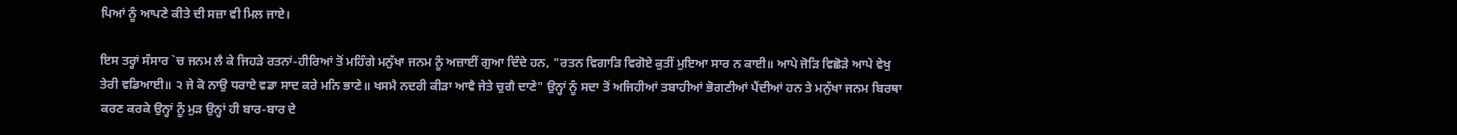ਪਿਆਂ ਨੂੰ ਆਪਣੇ ਕੀਤੇ ਦੀ ਸਜ਼ਾ ਵੀ ਮਿਲ ਜਾਏ।

ਇਸ ਤਰ੍ਹਾਂ ਸੰਸਾਰ `ਚ ਜਨਮ ਲੈ ਕੇ ਜਿਹੜੇ ਰਤਨਾਂ-ਹੀਰਿਆਂ ਤੋਂ ਮਹਿੰਗੇ ਮਨੁੱਖਾ ਜਨਮ ਨੂੰ ਅਜ਼ਾਈਂ ਗੁਆ ਦਿੰਦੇ ਹਨ, "ਰਤਨ ਵਿਗਾੜਿ ਵਿਗੋਏ ਕੁਤੀਂ ਮੁਇਆ ਸਾਰ ਨ ਕਾਈ॥ ਆਪੇ ਜੋੜਿ ਵਿਛੋੜੇ ਆਪੇ ਵੇਖੁ ਤੇਰੀ ਵਡਿਆਈ॥ ੨ ਜੇ ਕੋ ਨਾਉ ਧਰਾਏ ਵਡਾ ਸਾਦ ਕਰੇ ਮਨਿ ਭਾਣੇ॥ ਖਸਮੈ ਨਦਰੀ ਕੀੜਾ ਆਵੈ ਜੇਤੇ ਚੁਗੈ ਦਾਣੇ" ਉਨ੍ਹਾਂ ਨੂੰ ਸਦਾ ਤੋਂ ਅਜਿਹੀਆਂ ਤਬਾਹੀਆਂ ਭੋਗਣੀਆਂ ਪੈਂਦੀਆਂ ਹਨ ਤੇ ਮਨੁੱਖਾ ਜਨਮ ਬਿਰਥਾ ਕਰਣ ਕਰਕੇ ਉਨ੍ਹਾਂ ਨੂੰ ਮੁੜ ਉਨ੍ਹਾਂ ਹੀ ਬਾਰ-ਬਾਰ ਦੇ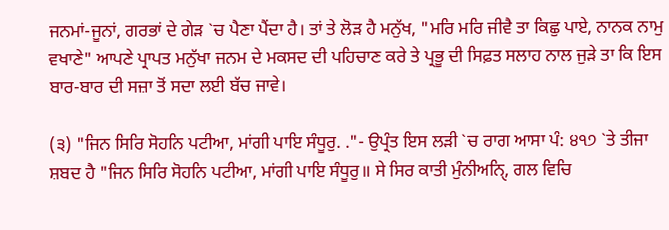ਜਨਮਾਂ-ਜੂਨਾਂ, ਗਰਭਾਂ ਦੇ ਗੇੜ `ਚ ਪੈਣਾ ਪੈਂਦਾ ਹੈ। ਤਾਂ ਤੇ ਲੋੜ ਹੈ ਮਨੁੱਖ, "ਮਰਿ ਮਰਿ ਜੀਵੈ ਤਾ ਕਿਛੁ ਪਾਏ, ਨਾਨਕ ਨਾਮੁ ਵਖਾਣੇ" ਆਪਣੇ ਪ੍ਰਾਪਤ ਮਨੁੱਖਾ ਜਨਮ ਦੇ ਮਕਸਦ ਦੀ ਪਹਿਚਾਣ ਕਰੇ ਤੇ ਪ੍ਰਭੂ ਦੀ ਸਿਫ਼ਤ ਸਲਾਹ ਨਾਲ ਜੁੜੇ ਤਾ ਕਿ ਇਸ ਬਾਰ-ਬਾਰ ਦੀ ਸਜ਼ਾ ਤੋਂ ਸਦਾ ਲਈ ਬੱਚ ਜਾਵੇ।

(੩) "ਜਿਨ ਸਿਰਿ ਸੋਹਨਿ ਪਟੀਆ, ਮਾਂਗੀ ਪਾਇ ਸੰਧੂਰੁ. ."- ਉਪ੍ਰੰਤ ਇਸ ਲੜੀ `ਚ ਰਾਗ ਆਸਾ ਪੰ: ੪੧੭ `ਤੇ ਤੀਜਾ ਸ਼ਬਦ ਹੈ "ਜਿਨ ਸਿਰਿ ਸੋਹਨਿ ਪਟੀਆ, ਮਾਂਗੀ ਪਾਇ ਸੰਧੂਰੁ॥ ਸੇ ਸਿਰ ਕਾਤੀ ਮੁੰਨੀਅਨਿੑ, ਗਲ ਵਿਚਿ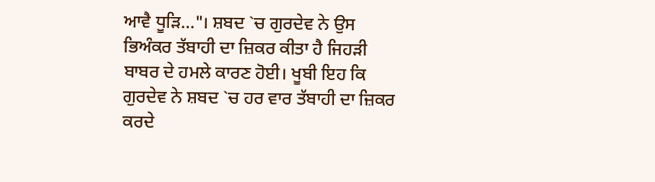ਆਵੈ ਧੂੜਿ…"। ਸ਼ਬਦ `ਚ ਗੁਰਦੇਵ ਨੇ ਉਸ ਭਿਅੰਕਰ ਤੱਬਾਹੀ ਦਾ ਜ਼ਿਕਰ ਕੀਤਾ ਹੈ ਜਿਹੜੀ ਬਾਬਰ ਦੇ ਹਮਲੇ ਕਾਰਣ ਹੋਈ। ਖੂਬੀ ਇਹ ਕਿ ਗੁਰਦੇਵ ਨੇ ਸ਼ਬਦ `ਚ ਹਰ ਵਾਰ ਤੱਬਾਹੀ ਦਾ ਜ਼ਿਕਰ ਕਰਦੇ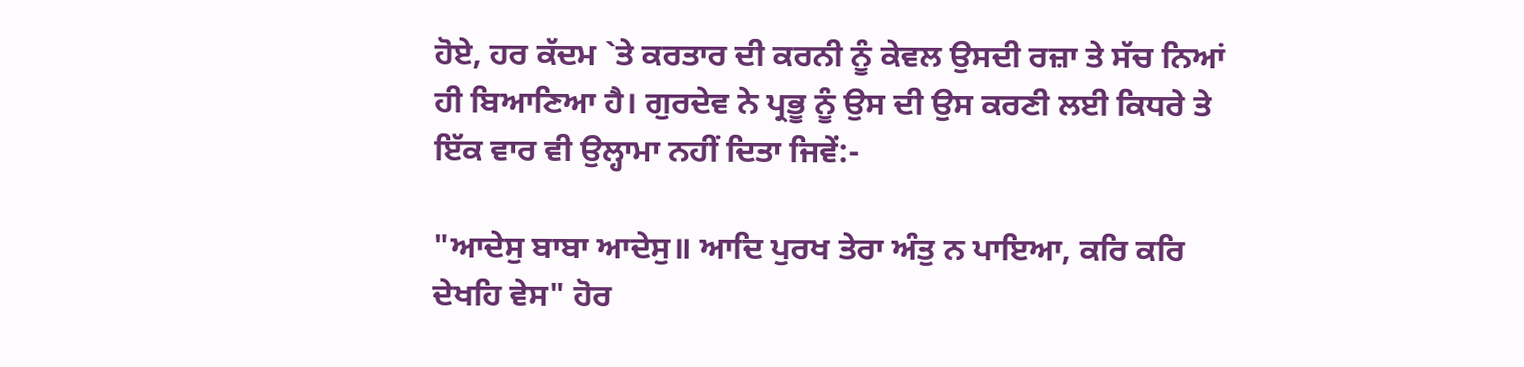ਹੋਏ, ਹਰ ਕੱਦਮ `ਤੇ ਕਰਤਾਰ ਦੀ ਕਰਨੀ ਨੂੰ ਕੇਵਲ ਉਸਦੀ ਰਜ਼ਾ ਤੇ ਸੱਚ ਨਿਆਂ ਹੀ ਬਿਆਣਿਆ ਹੈ। ਗੁਰਦੇਵ ਨੇ ਪ੍ਰਭੂ ਨੂੰ ਉਸ ਦੀ ਉਸ ਕਰਣੀ ਲਈ ਕਿਧਰੇ ਤੇ ਇੱਕ ਵਾਰ ਵੀ ਉਲ੍ਹਾਮਾ ਨਹੀਂ ਦਿਤਾ ਜਿਵੇਂ:-

"ਆਦੇਸੁ ਬਾਬਾ ਆਦੇਸੁ॥ ਆਦਿ ਪੁਰਖ ਤੇਰਾ ਅੰਤੁ ਨ ਪਾਇਆ, ਕਰਿ ਕਰਿ ਦੇਖਹਿ ਵੇਸ" ਹੋਰ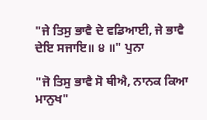"ਜੇ ਤਿਸੁ ਭਾਵੈ ਦੇ ਵਡਿਆਈ, ਜੇ ਭਾਵੈ ਦੇਇ ਸਜਾਇ॥ ੪ ॥" ਪੁਨਾ

"ਜੋ ਤਿਸੁ ਭਾਵੈ ਸੋ ਥੀਐ, ਨਾਨਕ ਕਿਆ ਮਾਨੁਖ"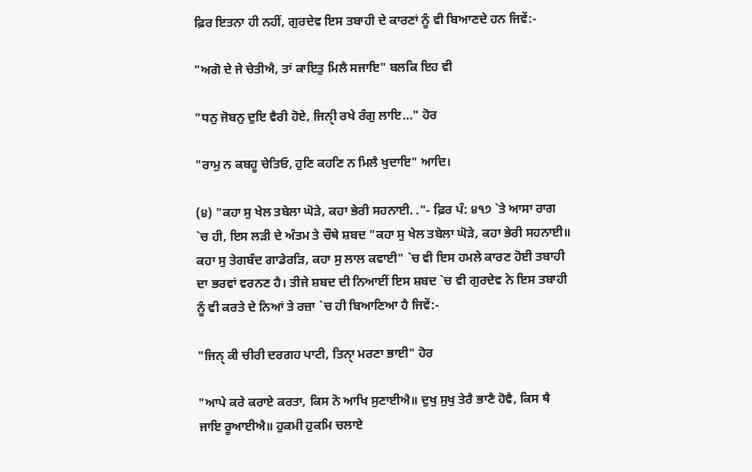ਫ਼ਿਰ ਇਤਨਾ ਹੀ ਨਹੀਂ, ਗੁਰਦੇਵ ਇਸ ਤਬਾਹੀ ਦੇ ਕਾਰਣਾਂ ਨੂੰ ਵੀ ਬਿਆਣਦੇ ਹਨ ਜਿਵੇਂ:-

"ਅਗੋ ਦੇ ਜੇ ਚੇਤੀਐ, ਤਾਂ ਕਾਇਤੁ ਮਿਲੈ ਸਜਾਇ" ਬਲਕਿ ਇਹ ਵੀ

"ਧਨੁ ਜੋਬਨੁ ਦੁਇ ਵੈਰੀ ਹੋਏ, ਜਿਨੀੑ ਰਖੇ ਰੰਗੁ ਲਾਇ…" ਹੋਰ

"ਰਾਮੁ ਨ ਕਬਹੂ ਚੇਤਿਓ, ਹੁਣਿ ਕਹਣਿ ਨ ਮਿਲੈ ਖੁਦਾਇ" ਆਦਿ।

(੪) "ਕਹਾ ਸੁ ਖੇਲ ਤਬੇਲਾ ਘੋੜੇ, ਕਹਾ ਭੇਰੀ ਸਹਨਾਈ. ."- ਫ਼ਿਰ ਪੰ: ੪੧੭ `ਤੇ ਆਸਾ ਰਾਗ `ਚ ਹੀ, ਇਸ ਲੜੀ ਦੇ ਅੰਤਮ ਤੇ ਚੌਥੇ ਸ਼ਬਦ "ਕਹਾ ਸੁ ਖੇਲ ਤਬੇਲਾ ਘੋੜੇ, ਕਹਾ ਭੇਰੀ ਸਹਨਾਈ॥ ਕਹਾ ਸੁ ਤੇਗਬੰਦ ਗਾਡੇਰੜਿ, ਕਹਾ ਸੁ ਲਾਲ ਕਵਾਈ" `ਚ ਵੀ ਇਸ ਹਮਲੇ ਕਾਰਣ ਹੋਈ ਤਬਾਹੀ ਦਾ ਭਰਵਾਂ ਵਰਨਣ ਹੈ। ਤੀਜੇ ਸ਼ਬਦ ਦੀ ਨਿਆਈਂ ਇਸ ਸ਼ਬਦ `ਚ ਵੀ ਗੁਰਦੇਵ ਨੇ ਇਸ ਤਬਾਹੀ ਨੂੰ ਵੀ ਕਰਤੇ ਦੇ ਨਿਆਂ ਤੇ ਰਜ਼ਾ `ਚ ਹੀ ਬਿਆਣਿਆ ਹੈ ਜਿਵੇਂ:-

"ਜਿਨੑ ਕੀ ਚੀਰੀ ਦਰਗਹ ਪਾਟੀ, ਤਿਨਾੑ ਮਰਣਾ ਭਾਈ" ਹੋਰ

"ਆਪੇ ਕਰੇ ਕਰਾਏ ਕਰਤਾ, ਕਿਸ ਨੋ ਆਖਿ ਸੁਣਾਈਐ॥ ਦੁਖੁ ਸੁਖੁ ਤੇਰੈ ਭਾਣੈ ਹੋਵੈ, ਕਿਸ ਥੈ ਜਾਇ ਰੂਆਈਐ॥ ਹੁਕਮੀ ਹੁਕਮਿ ਚਲਾਏ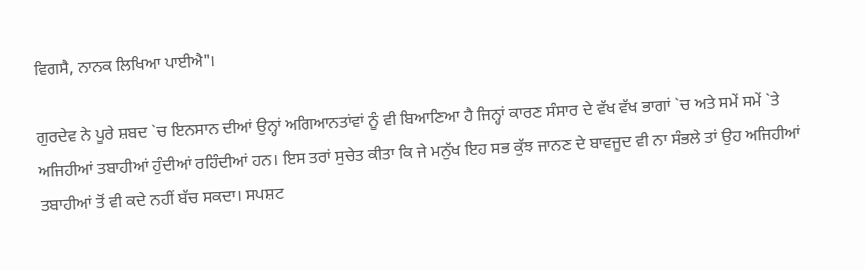ਵਿਗਸੈ, ਨਾਨਕ ਲਿਖਿਆ ਪਾਈਐ"।

ਗੁਰਦੇਵ ਨੇ ਪੂਰੇ ਸ਼ਬਦ `ਚ ਇਨਸਾਨ ਦੀਆਂ ਉਨ੍ਹਾਂ ਅਗਿਆਨਤਾਂਵਾਂ ਨੂੰ ਵੀ ਬਿਆਣਿਆ ਹੈ ਜਿਨ੍ਹਾਂ ਕਾਰਣ ਸੰਸਾਰ ਦੇ ਵੱਖ ਵੱਖ ਭਾਗਾਂ `ਚ ਅਤੇ ਸਮੇਂ ਸਮੇਂ `ਤੇ ਅਜਿਹੀਆਂ ਤਬਾਹੀਆਂ ਹੁੰਦੀਆਂ ਰਹਿੰਦੀਆਂ ਹਨ। ਇਸ ਤਰਾਂ ਸੁਚੇਤ ਕੀਤਾ ਕਿ ਜੇ ਮਨੁੱਖ ਇਹ ਸਭ ਕੁੱਝ ਜਾਨਣ ਦੇ ਬਾਵਜੂਦ ਵੀ ਨਾ ਸੰਭਲੇ ਤਾਂ ਉਹ ਅਜਿਹੀਆਂ ਤਬਾਹੀਆਂ ਤੋਂ ਵੀ ਕਦੇ ਨਹੀਂ ਬੱਚ ਸਕਦਾ। ਸਪਸ਼ਟ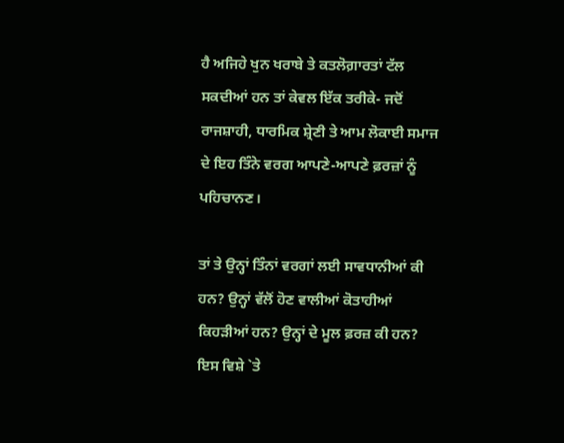ਹੈ ਅਜਿਹੇ ਖੁਨ ਖਰਾਬੇ ਤੇ ਕਤਲੋਗ਼ਾਰਤਾਂ ਟੱਲ ਸਕਦੀਆਂ ਹਨ ਤਾਂ ਕੇਵਲ ਇੱਕ ਤਰੀਕੇ- ਜਦੋਂ ਰਾਜਸ਼ਾਹੀ, ਧਾਰਮਿਕ ਸ਼੍ਰੇਣੀ ਤੇ ਆਮ ਲੋਕਾਈ ਸਮਾਜ ਦੇ ਇਹ ਤਿੰਨੇ ਵਰਗ ਆਪਣੇ-ਆਪਣੇ ਫ਼ਰਜ਼ਾਂ ਨੂੰ ਪਹਿਚਾਨਣ।

ਤਾਂ ਤੇ ਉਨ੍ਹਾਂ ਤਿੰਨਾਂ ਵਰਗਾਂ ਲਈ ਸਾਵਧਾਨੀਆਂ ਕੀ ਹਨ? ਉਨ੍ਹਾਂ ਵੱਲੋਂ ਹੋਣ ਵਾਲੀਆਂ ਕੋਤਾਹੀਆਂ ਕਿਹੜੀਆਂ ਹਨ? ਉਨ੍ਹਾਂ ਦੇ ਮੂਲ ਫ਼ਰਜ਼ ਕੀ ਹਨ? ਇਸ ਵਿਸ਼ੇ `ਤੇ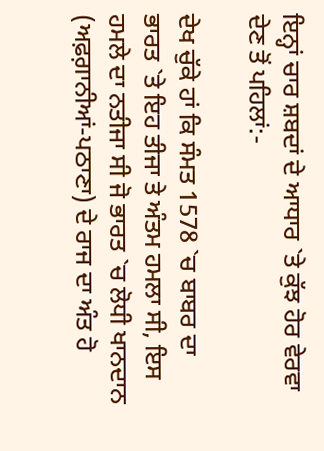ਇਨ੍ਹਾਂ ਚਾਰ ਸ਼ਬਦਾਂ ਦੇ ਆਧਾਰ `ਤੇ ਕੁੱਝ ਹੋਰ ਵੇਰਵਾ ਦੇਣ ਤੋਂ ਪਹਿਲਾਂ:-

ਦੇਖ ਚੁੱਕੇ ਹਾਂ ਕਿ ਸੰਮਤ 1578 `ਚ ਬਾਬਰ ਦਾ ਭਾਰਤ `ਤੇ ਇਹ ਤੀਜਾ ਤੇ ਅੰਤਮ ਹਮਲਾ ਸੀ, ਇਸ ਹਮਲੇ ਦਾ ਨਤੀਜਾ ਸੀ ਜੋ ਭਾਰਤ `ਚ ਲੋਧੀ ਖਾਨਦਾਨ (ਅਫ਼ਗ਼ਾਨੀਆਂ-ਪਠਾਣਾ) ਦੇ ਰਾਜ ਦਾ ਅੰਤ ਹੋ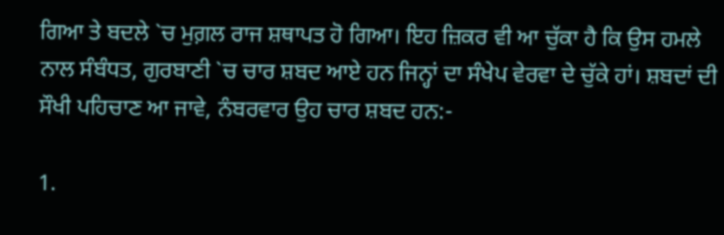ਗਿਆ ਤੇ ਬਦਲੇ `ਚ ਮੁਗ਼ਲ ਰਾਜ ਸ਼ਥਾਪਤ ਹੋ ਗਿਆ। ਇਹ ਜ਼ਿਕਰ ਵੀ ਆ ਚੁੱਕਾ ਹੈ ਕਿ ਉਸ ਹਮਲੇ ਨਾਲ ਸੰਬੰਧਤ, ਗੁਰਬਾਣੀ `ਚ ਚਾਰ ਸ਼ਬਦ ਆਏ ਹਨ ਜਿਨ੍ਹਾਂ ਦਾ ਸੰਖੇਪ ਵੇਰਵਾ ਦੇ ਚੁੱਕੇ ਹਾਂ। ਸ਼ਬਦਾਂ ਦੀ ਸੌਖੀ ਪਹਿਚਾਣ ਆ ਜਾਵੇ, ਨੰਬਰਵਾਰ ਉਹ ਚਾਰ ਸ਼ਬਦ ਹਨ:-

1.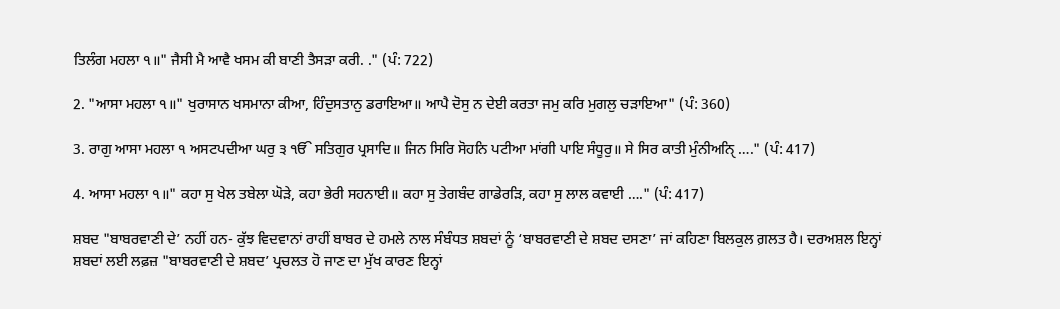ਤਿਲੰਗ ਮਹਲਾ ੧॥" ਜੈਸੀ ਮੈ ਆਵੈ ਖਸਮ ਕੀ ਬਾਣੀ ਤੈਸੜਾ ਕਰੀ. ." (ਪੰ: 722)

2. "ਆਸਾ ਮਹਲਾ ੧॥" ਖੁਰਾਸਾਨ ਖਸਮਾਨਾ ਕੀਆ, ਹਿੰਦੁਸਤਾਨੁ ਡਰਾਇਆ॥ ਆਪੈ ਦੋਸੁ ਨ ਦੇਈ ਕਰਤਾ ਜਮੁ ਕਰਿ ਮੁਗਲੁ ਚੜਾਇਆ" (ਪੰ: 360)

3. ਰਾਗੁ ਆਸਾ ਮਹਲਾ ੧ ਅਸਟਪਦੀਆ ਘਰੁ ੩ ੴ ਸਤਿਗੁਰ ਪ੍ਰਸਾਦਿ॥ ਜਿਨ ਸਿਰਿ ਸੋਹਨਿ ਪਟੀਆ ਮਾਂਗੀ ਪਾਇ ਸੰਧੂਰੁ॥ ਸੇ ਸਿਰ ਕਾਤੀ ਮੁੰਨੀਅਨਿੑ …." (ਪੰ: 417)

4. ਆਸਾ ਮਹਲਾ ੧॥" ਕਹਾ ਸੁ ਖੇਲ ਤਬੇਲਾ ਘੋੜੇ, ਕਹਾ ਭੇਰੀ ਸਹਨਾਈ॥ ਕਹਾ ਸੁ ਤੇਗਬੰਦ ਗਾਡੇਰੜਿ, ਕਹਾ ਸੁ ਲਾਲ ਕਵਾਈ …." (ਪੰ: 417)

ਸ਼ਬਦ "ਬਾਬਰਵਾਣੀ ਦੇ’ ਨਹੀਂ ਹਨ- ਕੁੱਝ ਵਿਦਵਾਨਾਂ ਰਾਹੀਂ ਬਾਬਰ ਦੇ ਹਮਲੇ ਨਾਲ ਸੰਬੰਧਤ ਸ਼ਬਦਾਂ ਨੂੰ ‘ਬਾਬਰਵਾਣੀ ਦੇ ਸ਼ਬਦ ਦਸਣਾ’ ਜਾਂ ਕਹਿਣਾ ਬਿਲਕੁਲ ਗ਼ਲਤ ਹੈ। ਦਰਅਸ਼ਲ ਇਨ੍ਹਾਂ ਸ਼ਬਦਾਂ ਲਈ ਲਫ਼ਜ਼ "ਬਾਬਰਵਾਣੀ ਦੇ ਸ਼ਬਦ’ ਪ੍ਰਚਲਤ ਹੋ ਜਾਣ ਦਾ ਮੁੱਖ ਕਾਰਣ ਇਨ੍ਹਾਂ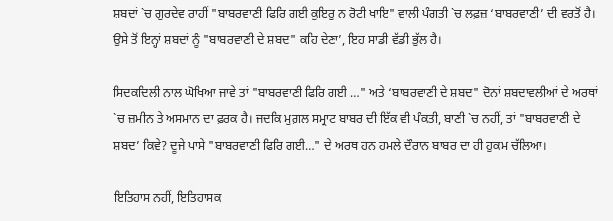ਸ਼ਬਦਾਂ `ਚ ਗੁਰਦੇਵ ਰਾਹੀਂ "ਬਾਬਰਵਾਣੀ ਫਿਰਿ ਗਈ ਕੁਇਰੁ ਨ ਰੋਟੀ ਖਾਇ" ਵਾਲੀ ਪੰਗਤੀ `ਚ ਲਫ਼ਜ਼ ‘ਬਾਬਰਵਾਣੀ’ ਦੀ ਵਰਤੋਂ ਹੈ। ਉਸੇ ਤੋਂ ਇਨ੍ਹਾਂ ਸ਼ਬਦਾਂ ਨੂੰ "ਬਾਬਰਵਾਣੀ ਦੇ ਸ਼ਬਦ" ਕਹਿ ਦੇਣਾ’, ਇਹ ਸਾਡੀ ਵੱਡੀ ਭੁੱਲ ਹੈ।

ਸਿਦਕਦਿਲੀ ਨਾਲ ਘੋਖਿਆ ਜਾਵੇ ਤਾਂ "ਬਾਬਰਵਾਣੀ ਫਿਰਿ ਗਈ …" ਅਤੇ ‘ਬਾਬਰਵਾਣੀ ਦੇ ਸ਼ਬਦ" ਦੋਨਾਂ ਸ਼ਬਦਾਵਲੀਆਂ ਦੇ ਅਰਥਾਂ `ਚ ਜ਼ਮੀਨ ਤੇ ਅਸਮਾਨ ਦਾ ਫ਼ਰਕ ਹੈ। ਜਦਕਿ ਮੁਗ਼ਲ ਸਮ੍ਰਾਟ ਬਾਬਰ ਦੀ ਇੱਕ ਵੀ ਪੰਕਤੀ, ਬਾਣੀ `ਚ ਨਹੀਂ, ਤਾਂ "ਬਾਬਰਵਾਣੀ ਦੇ ਸ਼ਬਦ’ ਕਿਵੇ? ਦੂਜੇ ਪਾਸੇ "ਬਾਬਰਵਾਣੀ ਫਿਰਿ ਗਈ…" ਦੇ ਅਰਥ ਹਨ ਹਮਲੇ ਦੌਰਾਨ ਬਾਬਰ ਦਾ ਹੀ ਹੁਕਮ ਚੱਲਿਆ।

ਇਤਿਹਾਸ ਨਹੀਂ, ਇਤਿਹਾਸਕ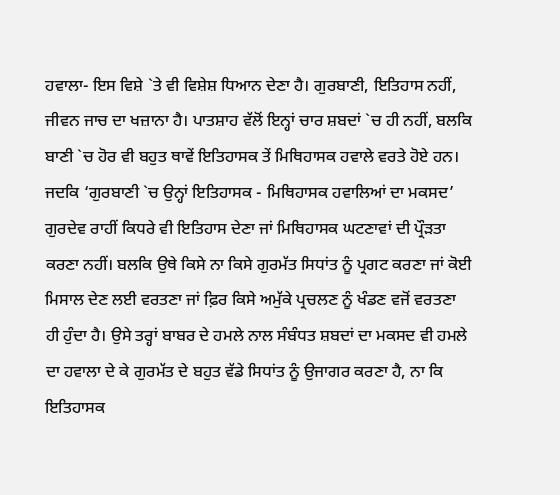ਹਵਾਲਾ- ਇਸ ਵਿਸ਼ੇ `ਤੇ ਵੀ ਵਿਸ਼ੇਸ਼ ਧਿਆਨ ਦੇਣਾ ਹੈ। ਗੁਰਬਾਣੀ, ਇਤਿਹਾਸ ਨਹੀਂ, ਜੀਵਨ ਜਾਚ ਦਾ ਖਜ਼ਾਨਾ ਹੈ। ਪਾਤਸ਼ਾਹ ਵੱਲੋਂ ਇਨ੍ਹਾਂ ਚਾਰ ਸ਼ਬਦਾਂ `ਚ ਹੀ ਨਹੀਂ, ਬਲਕਿ ਬਾਣੀ `ਚ ਹੋਰ ਵੀ ਬਹੁਤ ਥਾਵੇਂ ਇਤਿਹਾਸਕ ਤੇਂ ਮਿਥਿਹਾਸਕ ਹਵਾਲੇ ਵਰਤੇ ਹੋਏ ਹਨ। ਜਦਕਿ ‘ਗੁਰਬਾਣੀ `ਚ ਉਨ੍ਹਾਂ ਇਤਿਹਾਸਕ - ਮਿਥਿਹਾਸਕ ਹਵਾਲਿਆਂ ਦਾ ਮਕਸਦ’ ਗੁਰਦੇਵ ਰਾਹੀਂ ਕਿਧਰੇ ਵੀ ਇਤਿਹਾਸ ਦੇਣਾ ਜਾਂ ਮਿਥਿਹਾਸਕ ਘਟਣਾਵਾਂ ਦੀ ਪ੍ਰੌੜਤਾ ਕਰਣਾ ਨਹੀਂ। ਬਲਕਿ ਉਥੇ ਕਿਸੇ ਨਾ ਕਿਸੇ ਗੁਰਮੱਤ ਸਿਧਾਂਤ ਨੂੰ ਪ੍ਰਗਟ ਕਰਣਾ ਜਾਂ ਕੋਈ ਮਿਸਾਲ ਦੇਣ ਲਈ ਵਰਤਣਾ ਜਾਂ ਫ਼ਿਰ ਕਿਸੇ ਅਮੁੱਕੇ ਪ੍ਰਚਲਣ ਨੂੰ ਖੰਡਣ ਵਜੋਂ ਵਰਤਣਾ ਹੀ ਹੁੰਦਾ ਹੈ। ਉਸੇ ਤਰ੍ਹਾਂ ਬਾਬਰ ਦੇ ਹਮਲੇ ਨਾਲ ਸੰਬੰਧਤ ਸ਼ਬਦਾਂ ਦਾ ਮਕਸਦ ਵੀ ਹਮਲੇ ਦਾ ਹਵਾਲਾ ਦੇ ਕੇ ਗੁਰਮੱਤ ਦੇ ਬਹੁਤ ਵੱਡੇ ਸਿਧਾਂਤ ਨੂੰ ਉਜਾਗਰ ਕਰਣਾ ਹੈ, ਨਾ ਕਿ ਇਤਿਹਾਸਕ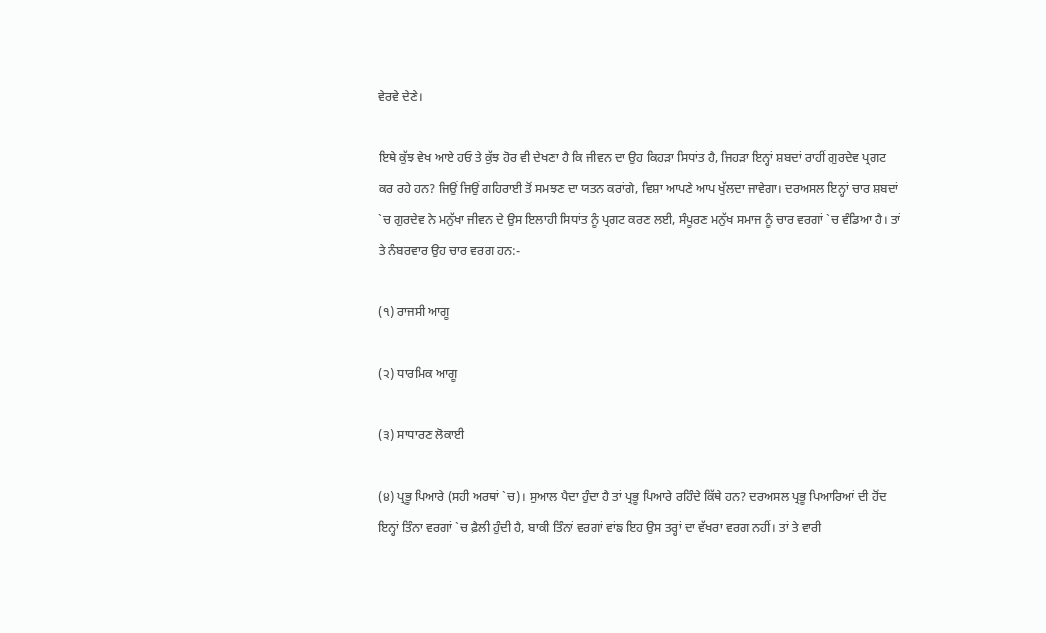ਵੇਰਵੇ ਦੇਣੇ।

ਇਥੇ ਕੁੱਝ ਵੇਖ ਆਏ ਹਓ ਤੇ ਕੁੱਝ ਹੋਰ ਵੀ ਦੇਖਣਾ ਹੈ ਕਿ ਜੀਵਨ ਦਾ ਉਹ ਕਿਹੜਾ ਸਿਧਾਂਤ ਹੈ, ਜਿਹੜਾ ਇਨ੍ਹਾਂ ਸ਼ਬਦਾਂ ਰਾਹੀਂ ਗੁਰਦੇਵ ਪ੍ਰਗਟ ਕਰ ਰਹੇ ਹਨ? ਜਿਉਂ ਜਿਉਂ ਗਹਿਰਾਈ ਤੋਂ ਸਮਝਣ ਦਾ ਯਤਨ ਕਰਾਂਗੇ, ਵਿਸ਼ਾ ਆਪਣੇ ਆਪ ਖੁੱਲਦਾ ਜਾਵੇਗਾ। ਦਰਅਸਲ ਇਨ੍ਹਾਂ ਚਾਰ ਸ਼ਬਦਾਂ `ਚ ਗੁਰਦੇਵ ਨੇ ਮਨੁੱਖਾ ਜੀਵਨ ਦੇ ਉਸ ਇਲਾਹੀ ਸਿਧਾਂਤ ਨੂੰ ਪ੍ਰਗਟ ਕਰਣ ਲਈ, ਸੰਪੂਰਣ ਮਨੁੱਖ ਸਮਾਜ ਨੂੰ ਚਾਰ ਵਰਗਾਂ `ਚ ਵੰਡਿਆ ਹੈ। ਤਾਂ ਤੇ ਨੰਬਰਵਾਰ ਉਹ ਚਾਰ ਵਰਗ ਹਨ:-

(੧) ਰਾਜਸੀ ਆਗੂ

(੨) ਧਾਰਮਿਕ ਆਗੂ

(੩) ਸਾਧਾਰਣ ਲੋਕਾਈ

(੪) ਪ੍ਰਭੂ ਪਿਆਰੇ (ਸਹੀ ਅਰਥਾਂ `ਚ)। ਸੁਆਲ ਪੈਦਾ ਹੁੰਦਾ ਹੈ ਤਾਂ ਪ੍ਰਭੂ ਪਿਆਰੇ ਰਹਿੰਦੇ ਕਿੱਥੇ ਹਨ? ਦਰਅਸਲ ਪ੍ਰਭੂ ਪਿਆਰਿਆਂ ਦੀ ਹੋਂਦ ਇਨ੍ਹਾਂ ਤਿੰਨਾ ਵਰਗਾਂ `ਚ ਫ਼ੈਲੀ ਹੁੰਦੀ ਹੈ, ਬਾਕੀ ਤਿੰਨਾਂ ਵਰਗਾਂ ਵਾਂਙ ਇਹ ਉਸ ਤਰ੍ਹਾਂ ਦਾ ਵੱਖਰਾ ਵਰਗ ਨਹੀਂ। ਤਾਂ ਤੇ ਵਾਰੀ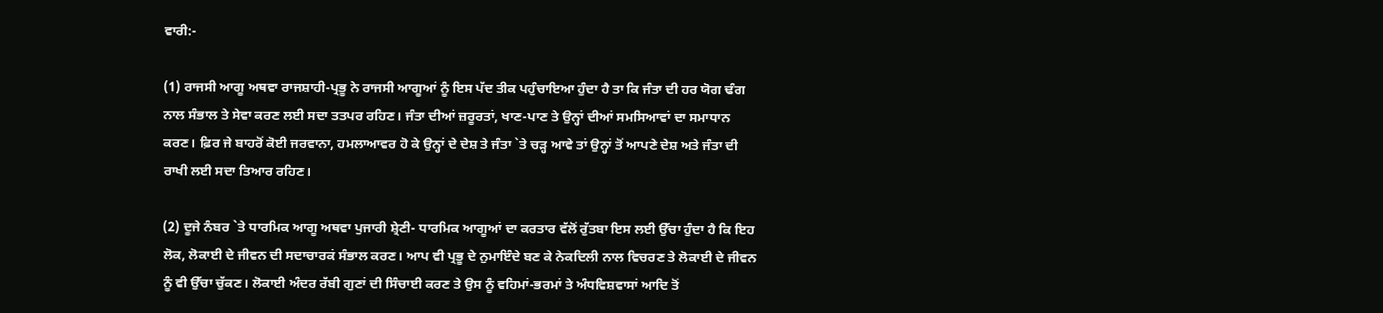ਵਾਰੀ:-

(1) ਰਾਜਸੀ ਆਗੂ ਅਥਵਾ ਰਾਜਸ਼ਾਹੀ-ਪ੍ਰਭੂ ਨੇ ਰਾਜਸੀ ਆਗੂਆਂ ਨੂੰ ਇਸ ਪੱਦ ਤੀਕ ਪਹੁੰਚਾਇਆ ਹੁੰਦਾ ਹੈ ਤਾ ਕਿ ਜੰਤਾ ਦੀ ਹਰ ਯੋਗ ਢੰਗ ਨਾਲ ਸੰਭਾਲ ਤੇ ਸੇਵਾ ਕਰਣ ਲਈ ਸਦਾ ਤਤਪਰ ਰਹਿਣ। ਜੰਤਾ ਦੀਆਂ ਜ਼ਰੂਰਤਾਂ, ਖਾਣ-ਪਾਣ ਤੇ ਉਨ੍ਹਾਂ ਦੀਆਂ ਸਮਸਿਆਵਾਂ ਦਾ ਸਮਾਧਾਨ ਕਰਣ। ਫ਼ਿਰ ਜੇ ਬਾਹਰੋਂ ਕੋਈ ਜਰਵਾਨਾ, ਹਮਲਾਆਵਰ ਹੋ ਕੇ ਉਨ੍ਹਾਂ ਦੇ ਦੇਸ਼ ਤੇ ਜੰਤਾ `ਤੇ ਚੜ੍ਹ ਆਵੇ ਤਾਂ ਉਨ੍ਹਾਂ ਤੋਂ ਆਪਣੇ ਦੇਸ਼ ਅਤੇ ਜੰਤਾ ਦੀ ਰਾਖੀ ਲਈ ਸਦਾ ਤਿਆਰ ਰਹਿਣ।

(2) ਦੂਜੇ ਨੰਬਰ `ਤੇ ਧਾਰਮਿਕ ਆਗੂ ਅਥਵਾ ਪੁਜਾਰੀ ਸ਼੍ਰੇਣੀ- ਧਾਰਮਿਕ ਆਗੂਆਂ ਦਾ ਕਰਤਾਰ ਵੱਲੋਂ ਰੁੱਤਬਾ ਇਸ ਲਈ ਉੱਚਾ ਹੁੰਦਾ ਹੈ ਕਿ ਇਹ ਲੋਕ, ਲੋਕਾਈ ਦੇ ਜੀਵਨ ਦੀ ਸਦਾਚਾਰਕਂ ਸੰਭਾਲ ਕਰਣ। ਆਪ ਵੀ ਪ੍ਰਭੂ ਦੇ ਨੁਮਾਇੰਦੇ ਬਣ ਕੇ ਨੇਕਦਿਲੀ ਨਾਲ ਵਿਚਰਣ ਤੇ ਲੋਕਾਈ ਦੇ ਜੀਵਨ ਨੂੰ ਵੀ ਉੱਚਾ ਚੁੱਕਣ। ਲੋਕਾਈ ਅੰਦਰ ਰੱਬੀ ਗੁਣਾਂ ਦੀ ਸਿੰਚਾਈ ਕਰਣ ਤੇ ਉਸ ਨੂੰ ਵਹਿਮਾਂ-ਭਰਮਾਂ ਤੇ ਅੰਧਵਿਸ਼ਵਾਸਾਂ ਆਦਿ ਤੋਂ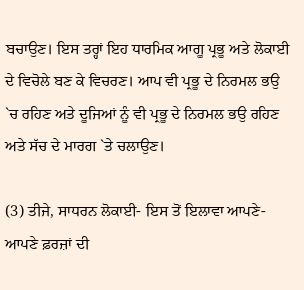ਬਚਾਉਣ। ਇਸ ਤਰ੍ਹਾਂ ਇਹ ਧਾਰਮਿਕ ਆਗੂ ਪ੍ਰਭੂ ਅਤੇ ਲੋਕਾਈ ਦੇ ਵਿਚੋਲੇ ਬਣ ਕੇ ਵਿਚਰਣ। ਆਪ ਵੀ ਪ੍ਰਭੂ ਦੇ ਨਿਰਮਲ ਭਉ `ਚ ਰਹਿਣ ਅਤੇ ਦੂਜਿਆਂ ਨੂੰ ਵੀ ਪ੍ਰਭੂ ਦੇ ਨਿਰਮਲ ਭਉ ਰਹਿਣ ਅਤੇ ਸੱਚ ਦੇ ਮਾਰਗ `ਤੇ ਚਲਾਉਣ।

(3) ਤੀਜੇ, ਸਾਧਰਨ ਲੋਕਾਈ- ਇਸ ਤੋਂ ਇਲਾਵਾ ਆਪਣੇ-ਆਪਣੇ ਫ਼ਰਜ਼ਾਂ ਦੀ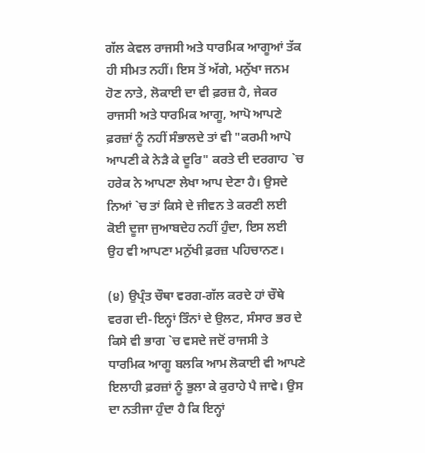ਗੱਲ ਕੇਵਲ ਰਾਜਸੀ ਅਤੇ ਧਾਰਮਿਕ ਆਗੂਆਂ ਤੱਕ ਹੀ ਸੀਮਤ ਨਹੀਂ। ਇਸ ਤੋਂ ਅੱਗੇ, ਮਨੁੱਖਾ ਜਨਮ ਹੋਣ ਨਾਤੇ, ਲੋਕਾਈ ਦਾ ਵੀ ਫ਼ਰਜ਼ ਹੈ, ਜੇਕਰ ਰਾਜਸੀ ਅਤੇ ਧਾਰਮਿਕ ਆਗੂ, ਆਪੋ ਆਪਣੇ ਫ਼ਰਜ਼ਾਂ ਨੂੰ ਨਹੀਂ ਸੰਭਾਲਦੇ ਤਾਂ ਵੀ "ਕਰਮੀ ਆਪੋ ਆਪਣੀ ਕੇ ਨੇੜੈ ਕੇ ਦੂਰਿ" ਕਰਤੇ ਦੀ ਦਰਗਾਹ `ਚ ਹਰੇਕ ਨੇ ਆਪਣਾ ਲੇਖਾ ਆਪ ਦੇਣਾ ਹੈ। ਉਸਦੇ ਨਿਆਂ `ਚ ਤਾਂ ਕਿਸੇ ਦੇ ਜੀਵਨ ਤੇ ਕਰਣੀ ਲਈ ਕੋਈ ਦੂਜਾ ਜੁਆਬਦੇਹ ਨਹੀਂ ਹੁੰਦਾ, ਇਸ ਲਈ ਉਹ ਵੀ ਆਪਣਾ ਮਨੁੱਖੀ ਫ਼ਰਜ਼ ਪਹਿਚਾਨਣ।

(੪) ਉਪ੍ਰੰਤ ਚੌਥਾ ਵਰਗ-ਗੱਲ ਕਰਦੇ ਹਾਂ ਚੌਥੇ ਵਰਗ ਦੀ-ਇਨ੍ਹਾਂ ਤਿੰਨਾਂ ਦੇ ਉਲਟ, ਸੰਸਾਰ ਭਰ ਦੇ ਕਿਸੇ ਵੀ ਭਾਗ `ਚ ਵਸਦੇ ਜਦੋਂ ਰਾਜਸੀ ਤੇ ਧਾਰਮਿਕ ਆਗੂ ਬਲਕਿ ਆਮ ਲੋਕਾਈ ਵੀ ਆਪਣੇ ਇਲਾਹੀ ਫ਼ਰਜ਼ਾਂ ਨੂੰ ਭੁਲਾ ਕੇ ਕੁਰਾਹੇ ਪੈ ਜਾਵੇ। ਉਸ ਦਾ ਨਤੀਜਾ ਹੁੰਦਾ ਹੈ ਕਿ ਇਨ੍ਹਾਂ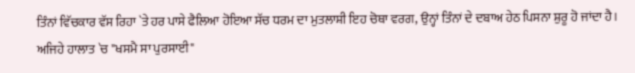ਤਿੰਨਾਂ ਵਿੱਚਕਾਰ ਵੱਸ ਰਿਹਾ `ਤੇ ਹਰ ਪਾਸੇ ਫੈਲਿਆ ਹੋਇਆ ਸੱਚ ਧਰਮ ਦਾ ਮੁਤਲਾਸ਼ੀ ਇਹ ਚੋਥਾ ਵਰਗ, ਉਨ੍ਹਾਂ ਤਿੰਨਾਂ ਦੇ ਦਬਾਅ ਹੇਠ ਪਿਸਨਾ ਸ਼ੁਰੂ ਹੋ ਜਾਂਦਾ ਹੈ। ਅਜਿਹੇ ਹਾਲਾਤ `ਚ "ਖਸਮੈ ਸਾ ਪੁਰਸਾਈ"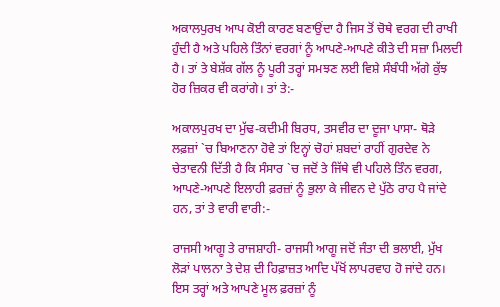ਅਕਾਲਪੁਰਖ ਆਪ ਕੋਈ ਕਾਰਣ ਬਣਾਉਂਦਾ ਹੈ ਜਿਸ ਤੋਂ ਚੋਥੇ ਵਰਗ ਦੀ ਰਾਖੀ ਹੁੰਦੀ ਹੈ ਅਤੇ ਪਹਿਲੇ ਤਿੰਨਾਂ ਵਰਗਾਂ ਨੂੰ ਆਪਣੇ-ਆਪਣੇ ਕੀਤੇ ਦੀ ਸਜ਼ਾ ਮਿਲਦੀ ਹੈ। ਤਾਂ ਤੇ ਬੇਸ਼ੱਕ ਗੱਲ ਨੂੰ ਪੂਰੀ ਤਰ੍ਹਾਂ ਸਮਝਣ ਲਈ ਵਿਸ਼ੇ ਸੰਬੰਧੀ ਅੱਗੇ ਕੁੱਝ ਹੋਰ ਜ਼ਿਕਰ ਵੀ ਕਰਾਂਗੇ। ਤਾਂ ਤੇ:-

ਅਕਾਲਪੁਰਖ ਦਾ ਮੁੱਢ-ਕਦੀਮੀ ਬਿਰਧ, ਤਸਵੀਰ ਦਾ ਦੂਜਾ ਪਾਸਾ- ਥੋੜੇ ਲਫ਼ਜ਼ਾਂ `ਚ ਬਿਆਣਨਾ ਹੋਵੇ ਤਾਂ ਇਨ੍ਹਾਂ ਚੋਹਾਂ ਸ਼ਬਦਾਂ ਰਾਹੀਂ ਗੁਰਦੇਵ ਨੇ ਚੇਤਾਵਨੀ ਦਿੱਤੀ ਹੈ ਕਿ ਸੰਸਾਰ `ਚ ਜਦੋਂ ਤੇ ਜਿੱਥੇ ਵੀ ਪਹਿਲੇ ਤਿੰਨ ਵਰਗ, ਆਪਣੇ-ਆਪਣੇ ਇਲਾਹੀ ਫ਼ਰਜ਼ਾਂ ਨੂੰ ਭੁਲਾ ਕੇ ਜੀਵਨ ਦੇ ਪੁੱਠੇ ਰਾਹ ਪੈ ਜਾਂਦੇ ਹਨ, ਤਾਂ ਤੇ ਵਾਰੀ ਵਾਰੀ:-

ਰਾਜਸੀ ਆਗੂ ਤੇ ਰਾਜਸ਼ਾਹੀ- ਰਾਜਸੀ ਆਗੂ ਜਦੋਂ ਜੰਤਾ ਦੀ ਭਲਾਈ, ਮੁੱਖ ਲੋੜਾਂ ਪਾਲਨਾ ਤੇ ਦੇਸ਼ ਦੀ ਹਿਫ਼ਾਜ਼ਤ ਆਦਿ ਪੱਖੋਂ ਲਾਪਰਵਾਹ ਹੋ ਜਾਂਦੇ ਹਨ। ਇਸ ਤਰ੍ਹਾਂ ਅਤੇ ਆਪਣੇ ਮੂਲ ਫ਼ਰਜ਼ਾਂ ਨੂੰ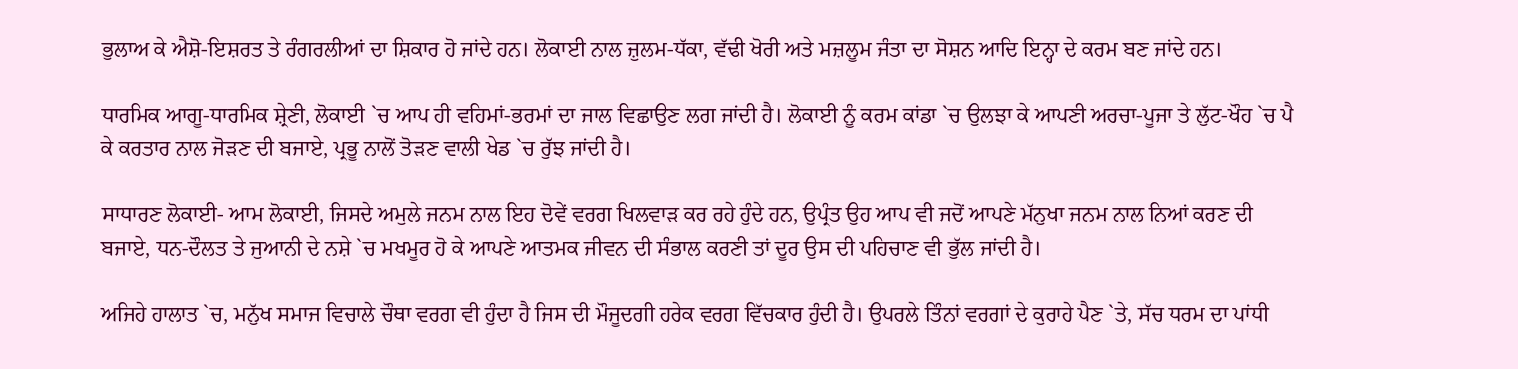ਭੁਲਾਅ ਕੇ ਐਸ਼ੋ-ਇਸ਼ਰਤ ਤੇ ਰੰਗਰਲੀਆਂ ਦਾ ਸ਼ਿਕਾਰ ਹੋ ਜਾਂਦੇ ਹਨ। ਲੋਕਾਈ ਨਾਲ ਜ਼ੁਲਮ-ਧੱਕਾ, ਵੱਢੀ ਖੋਰੀ ਅਤੇ ਮਜ਼ਲੂਮ ਜੰਤਾ ਦਾ ਸੋਸ਼ਨ ਆਦਿ ਇਨ੍ਹਾ ਦੇ ਕਰਮ ਬਣ ਜਾਂਦੇ ਹਨ।

ਧਾਰਮਿਕ ਆਗੂ-ਧਾਰਮਿਕ ਸ਼੍ਰੇਣੀ, ਲੋਕਾਈ `ਚ ਆਪ ਹੀ ਵਹਿਮਾਂ-ਭਰਮਾਂ ਦਾ ਜਾਲ ਵਿਛਾਉਣ ਲਗ ਜਾਂਦੀ ਹੈ। ਲੋਕਾਈ ਨੂੰ ਕਰਮ ਕਾਂਡਾ `ਚ ਉਲਝਾ ਕੇ ਆਪਣੀ ਅਰਚਾ-ਪੂਜਾ ਤੇ ਲੁੱਟ-ਖੌਹ `ਚ ਪੈ ਕੇ ਕਰਤਾਰ ਨਾਲ ਜੋੜਣ ਦੀ ਬਜਾਏ, ਪ੍ਰਭੂ ਨਾਲੋਂ ਤੋੜਣ ਵਾਲੀ ਖੇਡ `ਚ ਰੁੱਝ ਜਾਂਦੀ ਹੈ।

ਸਾਧਾਰਣ ਲੋਕਾਈ- ਆਮ ਲੋਕਾਈ, ਜਿਸਦੇ ਅਮੁਲੇ ਜਨਮ ਨਾਲ ਇਹ ਦੋਵੇਂ ਵਰਗ ਖਿਲਵਾੜ ਕਰ ਰਹੇ ਹੁੰਦੇ ਹਨ, ਉਪ੍ਰੰਤ ਉਹ ਆਪ ਵੀ ਜਦੋਂ ਆਪਣੇ ਮੱਨੁਖਾ ਜਨਮ ਨਾਲ ਨਿਆਂ ਕਰਣ ਦੀ ਬਜਾਏ, ਧਨ-ਦੌਲਤ ਤੇ ਜੁਆਨੀ ਦੇ ਨਸ਼ੇ `ਚ ਮਖਮੂਰ ਹੋ ਕੇ ਆਪਣੇ ਆਤਮਕ ਜੀਵਨ ਦੀ ਸੰਭਾਲ ਕਰਣੀ ਤਾਂ ਦੂਰ ਉਸ ਦੀ ਪਹਿਚਾਣ ਵੀ ਭੁੱਲ ਜਾਂਦੀ ਹੈ।

ਅਜਿਹੇ ਹਾਲਾਤ `ਚ, ਮਨੁੱਖ ਸਮਾਜ ਵਿਚਾਲੇ ਚੌਥਾ ਵਰਗ ਵੀ ਹੁੰਦਾ ਹੈ ਜਿਸ ਦੀ ਮੌਜੂਦਗੀ ਹਰੇਕ ਵਰਗ ਵਿੱਚਕਾਰ ਹੁੰਦੀ ਹੈ। ਉਪਰਲੇ ਤਿੰਨਾਂ ਵਰਗਾਂ ਦੇ ਕੁਰਾਹੇ ਪੈਣ `ਤੇ, ਸੱਚ ਧਰਮ ਦਾ ਪਾਂਧੀ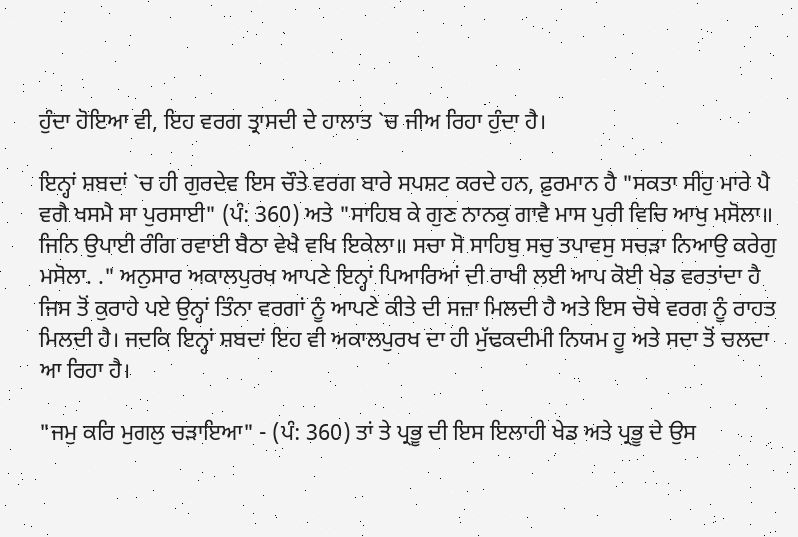ਹੁੰਦਾ ਹੋਇਆ ਵੀ, ਇਹ ਵਰਗ ਤ੍ਰਾਸਦੀ ਦੇ ਹਾਲਾਤ `ਚ ਜੀਅ ਰਿਹਾ ਹੁੰਦਾ ਹੈ।

ਇਨ੍ਹਾਂ ਸ਼ਬਦਾਂ `ਚ ਹੀ ਗੁਰਦੇਵ ਇਸ ਚੌਤੇ ਵਰਗ ਬਾਰੇ ਸਪਸ਼ਟ ਕਰਦੇ ਹਨ, ਫ਼ੁਰਮਾਨ ਹੈ "ਸਕਤਾ ਸੀਹੁ ਮਾਰੇ ਪੈ ਵਗੈ ਖਸਮੈ ਸਾ ਪੁਰਸਾਈ" (ਪੰ: 360) ਅਤੇ "ਸਾਹਿਬ ਕੇ ਗੁਣ ਨਾਨਕੁ ਗਾਵੈ ਮਾਸ ਪੁਰੀ ਵਿਚਿ ਆਖੁ ਮਸੋਲਾ॥ ਜਿਨਿ ਉਪਾਈ ਰੰਗਿ ਰਵਾਈ ਬੈਠਾ ਵੇਖੈ ਵਖਿ ਇਕੇਲਾ॥ ਸਚਾ ਸੋ ਸਾਹਿਬੁ ਸਚੁ ਤਪਾਵਸੁ ਸਚੜਾ ਨਿਆਉ ਕਰੇਗੁ ਮਸੋਲਾ. ." ਅਨੁਸਾਰ ਅਕਾਲਪੁਰਖ ਆਪਣੇ ਇਨ੍ਹਾਂ ਪਿਆਰਿਆਂ ਦੀ ਰਾਖੀ ਲਈ ਆਪ ਕੋਈ ਖੇਡ ਵਰਤਾਂਦਾ ਹੈ ਜਿਸ ਤੋਂ ਕੁਰਾਹੇ ਪਏ ਉਨ੍ਹਾਂ ਤਿੰਨਾ ਵਰਗਾਂ ਨੂੰ ਆਪਣੇ ਕੀਤੇ ਦੀ ਸਜ਼ਾ ਮਿਲਦੀ ਹੈ ਅਤੇ ਇਸ ਚੋਥੇ ਵਰਗ ਨੂੰ ਰਾਹਤ ਮਿਲਦੀ ਹੈ। ਜਦਕਿ ਇਨ੍ਹਾਂ ਸ਼ਬਦਾਂ ਇਹ ਵੀ ਅਕਾਲਪੁਰਖ ਦਾ ਹੀ ਮੁੱਢਕਦੀਮੀ ਨਿਯਮ ਹੂ ਅਤੇ ਸਦਾ ਤੋਂ ਚਲਦਾ ਆ ਰਿਹਾ ਹੈ।

"ਜਮੁ ਕਰਿ ਮੁਗਲੁ ਚੜਾਇਆ" - (ਪੰ: 360) ਤਾਂ ਤੇ ਪ੍ਰਭੂ ਦੀ ਇਸ ਇਲਾਹੀ ਖੇਡ ਅਤੇ ਪ੍ਰਭੂ ਦੇ ਉਸ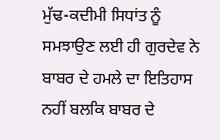ਮੁੱਢ-ਕਦੀਮੀ ਸਿਧਾਂਤ ਨੂੰ ਸਮਝਾਉਣ ਲਈ ਹੀ ਗੁਰਦੇਵ ਨੇ ਬਾਬਰ ਦੇ ਹਮਲੇ ਦਾ ਇਤਿਹਾਸ ਨਹੀਂ ਬਲਕਿ ਬਾਬਰ ਦੇ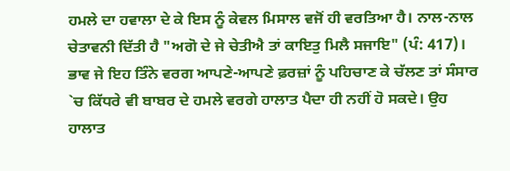ਹਮਲੇ ਦਾ ਹਵਾਲਾ ਦੇ ਕੇ ਇਸ ਨੂੰ ਕੇਵਲ ਮਿਸਾਲ ਵਜੋਂ ਹੀ ਵਰਤਿਆ ਹੈ। ਨਾਲ-ਨਾਲ ਚੇਤਾਵਨੀ ਦਿੱਤੀ ਹੈ "ਅਗੋ ਦੇ ਜੇ ਚੇਤੀਐ ਤਾਂ ਕਾਇਤੁ ਮਿਲੈ ਸਜਾਇ" (ਪੰ: 417)। ਭਾਵ ਜੇ ਇਹ ਤਿੰਨੇ ਵਰਗ ਆਪਣੇ-ਆਪਣੇ ਫ਼ਰਜ਼ਾਂ ਨੂੰ ਪਹਿਚਾਣ ਕੇ ਚੱਲਣ ਤਾਂ ਸੰਸਾਰ `ਚ ਕਿੱਧਰੇ ਵੀ ਬਾਬਰ ਦੇ ਹਮਲੇ ਵਰਗੇ ਹਾਲਾਤ ਪੈਦਾ ਹੀ ਨਹੀਂ ਹੋ ਸਕਦੇ। ਉਹ ਹਾਲਾਤ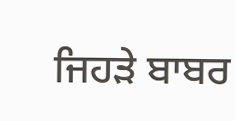ਜਿਹੜੇ ਬਾਬਰ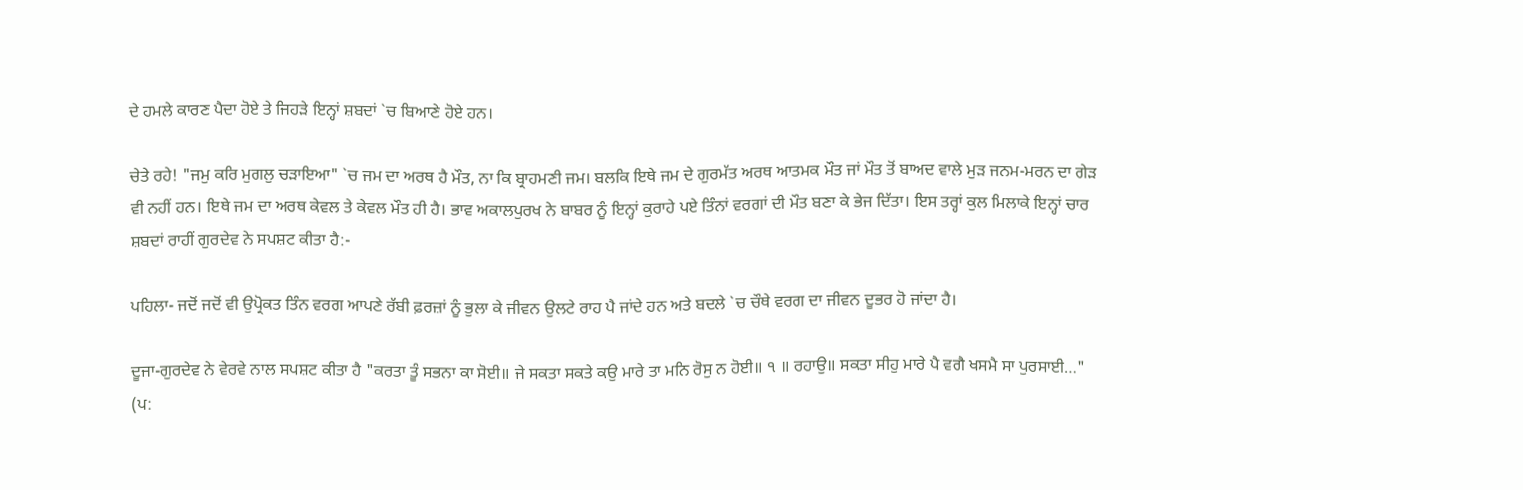ਦੇ ਹਮਲੇ ਕਾਰਣ ਪੈਦਾ ਹੋਏ ਤੇ ਜਿਹੜੇ ਇਨ੍ਹਾਂ ਸ਼ਬਦਾਂ `ਚ ਬਿਆਣੇ ਹੋਏ ਹਨ।

ਚੇਤੇ ਰਹੇ! "ਜਮੁ ਕਰਿ ਮੁਗਲੁ ਚੜਾਇਆ" `ਚ ਜਮ ਦਾ ਅਰਥ ਹੈ ਮੌਤ, ਨਾ ਕਿ ਬ੍ਰਾਹਮਣੀ ਜਮ। ਬਲਕਿ ਇਥੇ ਜਮ ਦੇ ਗੁਰਮੱਤ ਅਰਥ ਆਤਮਕ ਮੌਤ ਜਾਂ ਮੌਤ ਤੋਂ ਬਾਅਦ ਵਾਲੇ ਮੁੜ ਜਨਮ-ਮਰਨ ਦਾ ਗੇੜ ਵੀ ਨਹੀਂ ਹਨ। ਇਥੇ ਜਮ ਦਾ ਅਰਥ ਕੇਵਲ ਤੇ ਕੇਵਲ ਮੌਤ ਹੀ ਹੈ। ਭਾਵ ਅਕਾਲਪੁਰਖ ਨੇ ਬਾਬਰ ਨੂੰ ਇਨ੍ਹਾਂ ਕੁਰਾਹੇ ਪਏ ਤਿੰਨਾਂ ਵਰਗਾਂ ਦੀ ਮੌਤ ਬਣਾ ਕੇ ਭੇਜ ਦਿੱਤਾ। ਇਸ ਤਰ੍ਹਾਂ ਕੁਲ ਮਿਲਾਕੇ ਇਨ੍ਹਾਂ ਚਾਰ ਸ਼ਬਦਾਂ ਰਾਹੀਂ ਗੁਰਦੇਵ ਨੇ ਸਪਸ਼ਟ ਕੀਤਾ ਹੈ:-

ਪਹਿਲਾ- ਜਦੋਂ ਜਦੋਂ ਵੀ ਉਪ੍ਰੋਕਤ ਤਿੰਨ ਵਰਗ ਆਪਣੇ ਰੱਬੀ ਫ਼ਰਜ਼ਾਂ ਨੂੰ ਭੁਲਾ ਕੇ ਜੀਵਨ ਉਲਟੇ ਰਾਹ ਪੈ ਜਾਂਦੇ ਹਨ ਅਤੇ ਬਦਲੇ `ਚ ਚੌਥੇ ਵਰਗ ਦਾ ਜੀਵਨ ਦੂਭਰ ਹੋ ਜਾਂਦਾ ਹੈ।

ਦੂਜਾ-ਗੁਰਦੇਵ ਨੇ ਵੇਰਵੇ ਨਾਲ ਸਪਸ਼ਟ ਕੀਤਾ ਹੈ "ਕਰਤਾ ਤੂੰ ਸਭਨਾ ਕਾ ਸੋਈ॥ ਜੇ ਸਕਤਾ ਸਕਤੇ ਕਉ ਮਾਰੇ ਤਾ ਮਨਿ ਰੋਸੁ ਨ ਹੋਈ॥ ੧ ॥ ਰਹਾਉ॥ ਸਕਤਾ ਸੀਹੁ ਮਾਰੇ ਪੈ ਵਗੈ ਖਸਮੈ ਸਾ ਪੁਰਸਾਈ…" (ਪ: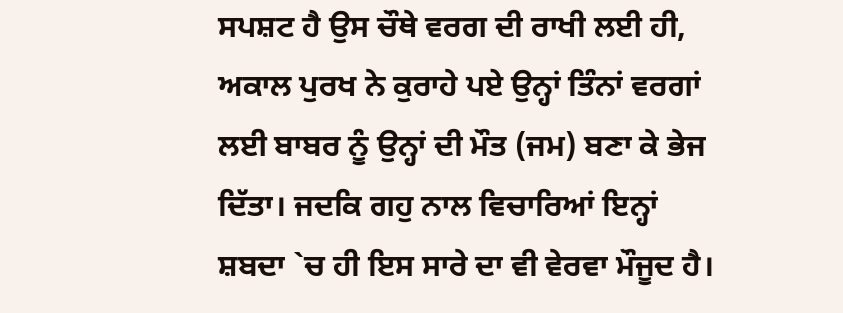ਸਪਸ਼ਟ ਹੈ ਉਸ ਚੌਥੇ ਵਰਗ ਦੀ ਰਾਖੀ ਲਈ ਹੀ, ਅਕਾਲ ਪੁਰਖ ਨੇ ਕੁਰਾਹੇ ਪਏ ਉਨ੍ਹਾਂ ਤਿੰਨਾਂ ਵਰਗਾਂ ਲਈ ਬਾਬਰ ਨੂੰ ਉਨ੍ਹਾਂ ਦੀ ਮੌਤ (ਜਮ) ਬਣਾ ਕੇ ਭੇਜ ਦਿੱਤਾ। ਜਦਕਿ ਗਹੁ ਨਾਲ ਵਿਚਾਰਿਆਂ ਇਨ੍ਹਾਂ ਸ਼ਬਦਾ `ਚ ਹੀ ਇਸ ਸਾਰੇ ਦਾ ਵੀ ਵੇਰਵਾ ਮੌਜੂਦ ਹੈ।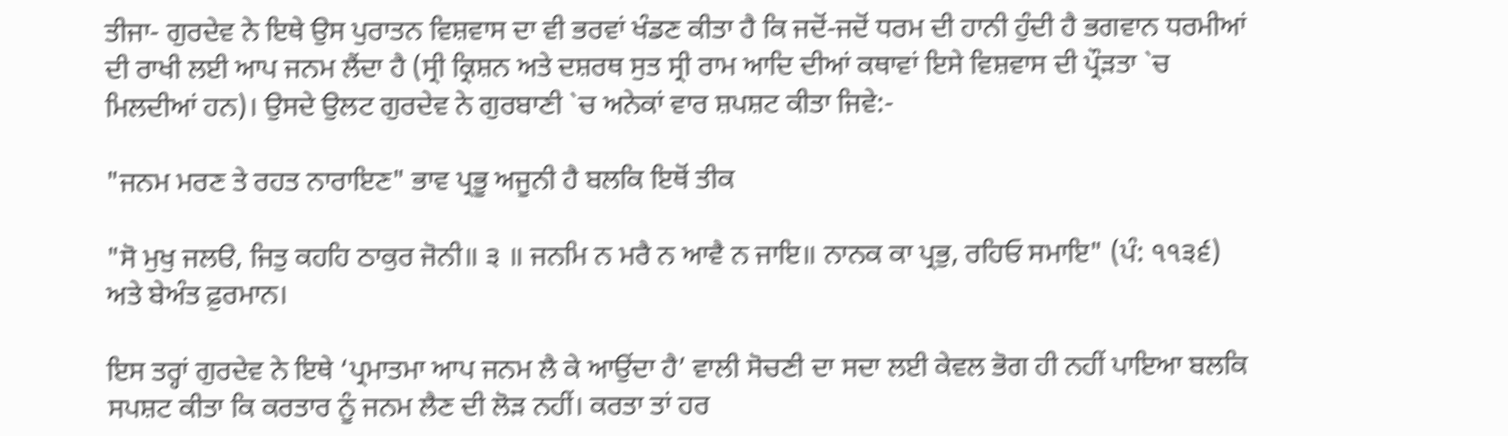ਤੀਜਾ- ਗੁਰਦੇਵ ਨੇ ਇਥੇ ਉਸ ਪੁਰਾਤਨ ਵਿਸ਼ਵਾਸ ਦਾ ਵੀ ਭਰਵਾਂ ਖੰਡਣ ਕੀਤਾ ਹੈ ਕਿ ਜਦੋਂ-ਜਦੋਂ ਧਰਮ ਦੀ ਹਾਨੀ ਹੁੰਦੀ ਹੈ ਭਗਵਾਨ ਧਰਮੀਆਂ ਦੀ ਰਾਖੀ ਲਈ ਆਪ ਜਨਮ ਲੈਂਦਾ ਹੈ (ਸ੍ਰੀ ਕ੍ਰਿਸ਼ਨ ਅਤੇ ਦਸ਼ਰਥ ਸੁਤ ਸ੍ਰੀ ਰਾਮ ਆਦਿ ਦੀਆਂ ਕਥਾਵਾਂ ਇਸੇ ਵਿਸ਼ਵਾਸ ਦੀ ਪ੍ਰੌੜਤਾ `ਚ ਮਿਲਦੀਆਂ ਹਨ)। ਉਸਦੇ ਉਲਟ ਗੁਰਦੇਵ ਨੇ ਗੁਰਬਾਣੀ `ਚ ਅਨੇਕਾਂ ਵਾਰ ਸ਼ਪਸ਼ਟ ਕੀਤਾ ਜਿਵੇ:-

"ਜਨਮ ਮਰਣ ਤੇ ਰਹਤ ਨਾਰਾਇਣ" ਭਾਵ ਪ੍ਰਭੂ ਅਜੂਨੀ ਹੈ ਬਲਕਿ ਇਥੋਂ ਤੀਕ

"ਸੋ ਮੁਖੁ ਜਲੳ, ਜਿਤੁ ਕਹਹਿ ਠਾਕੁਰ ਜੋਨੀ॥ ੩ ॥ ਜਨਮਿ ਨ ਮਰੈ ਨ ਆਵੈ ਨ ਜਾਇ॥ ਨਾਨਕ ਕਾ ਪ੍ਰਭੁ, ਰਹਿਓ ਸਮਾਇ" (ਪੰ: ੧੧੩੬) ਅਤੇ ਬੇਅੰਤ ਫ਼ੁਰਮਾਨ।

ਇਸ ਤਰ੍ਹਾਂ ਗੁਰਦੇਵ ਨੇ ਇਥੇ ‘ਪ੍ਰਮਾਤਮਾ ਆਪ ਜਨਮ ਲੈ ਕੇ ਆਉਂਦਾ ਹੈ’ ਵਾਲੀ ਸੋਚਣੀ ਦਾ ਸਦਾ ਲਈ ਕੇਵਲ ਭੋਗ ਹੀ ਨਹੀਂ ਪਾਇਆ ਬਲਕਿ ਸਪਸ਼ਟ ਕੀਤਾ ਕਿ ਕਰਤਾਰ ਨੂੰ ਜਨਮ ਲੈਣ ਦੀ ਲੋੜ ਨਹੀਂ। ਕਰਤਾ ਤਾਂ ਹਰ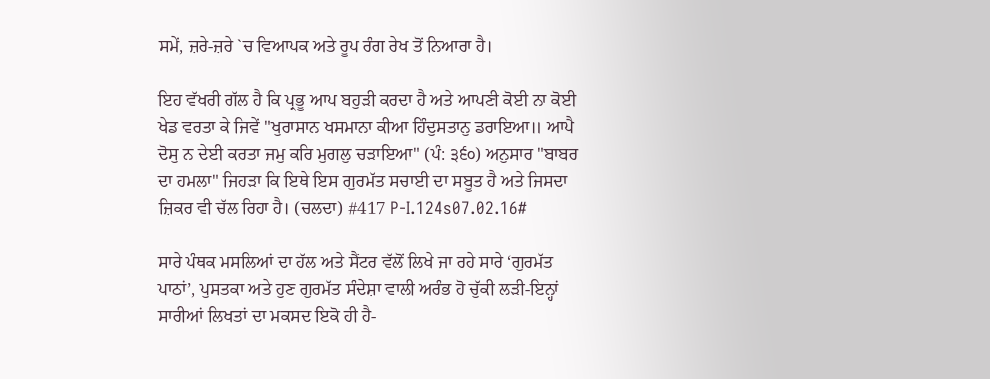ਸਮੇਂ, ਜ਼ਰੇ-ਜ਼ਰੇ `ਚ ਵਿਆਪਕ ਅਤੇ ਰੂਪ ਰੰਗ ਰੇਖ ਤੋਂ ਨਿਆਰਾ ਹੈ।

ਇਹ ਵੱਖਰੀ ਗੱਲ ਹੈ ਕਿ ਪ੍ਰਭੂ ਆਪ ਬਹੁੜੀ ਕਰਦਾ ਹੈ ਅਤੇ ਆਪਣੀ ਕੋਈ ਨਾ ਕੋਈ ਖੇਡ ਵਰਤਾ ਕੇ ਜਿਵੇਂ "ਖੁਰਾਸਾਨ ਖਸਮਾਨਾ ਕੀਆ ਹਿੰਦੁਸਤਾਨੁ ਡਰਾਇਆ॥ ਆਪੈ ਦੋਸੁ ਨ ਦੇਈ ਕਰਤਾ ਜਮੁ ਕਰਿ ਮੁਗਲੁ ਚੜਾਇਆ" (ਪੰ: ੩੬੦) ਅਨੁਸਾਰ "ਬਾਬਰ ਦਾ ਹਮਲਾ" ਜਿਹੜਾ ਕਿ ਇਥੇ ਇਸ ਗੁਰਮੱਤ ਸਚਾਈ ਦਾ ਸਬੂਤ ਹੈ ਅਤੇ ਜਿਸਦਾ ਜ਼ਿਕਰ ਵੀ ਚੱਲ ਰਿਹਾ ਹੈ। (ਚਲਦਾ) #417 P-I.124s07.02.16#

ਸਾਰੇ ਪੰਥਕ ਮਸਲਿਆਂ ਦਾ ਹੱਲ ਅਤੇ ਸੈਂਟਰ ਵੱਲੋਂ ਲਿਖੇ ਜਾ ਰਹੇ ਸਾਰੇ ‘ਗੁਰਮੱਤ ਪਾਠਾਂ’, ਪੁਸਤਕਾ ਅਤੇ ਹੁਣ ਗੁਰਮੱਤ ਸੰਦੇਸ਼ਾ ਵਾਲੀ ਅਰੰਭ ਹੋ ਚੁੱਕੀ ਲੜੀ-ਇਨ੍ਹਾਂ ਸਾਰੀਆਂ ਲਿਖਤਾਂ ਦਾ ਮਕਸਦ ਇਕੋ ਹੀ ਹੈ-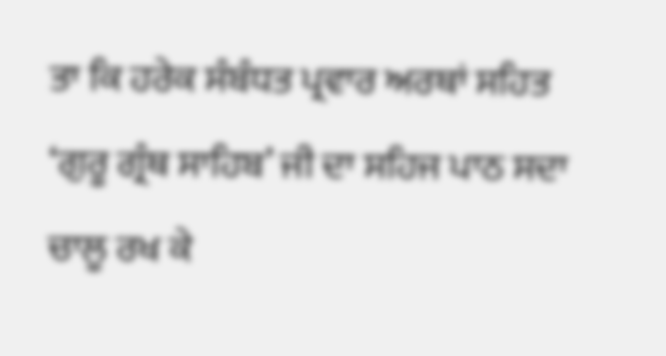ਤਾ ਕਿ ਹਰੇਕ ਸੰਬੰਧਤ ਪ੍ਰਵਾਰ ਅਰਥਾਂ ਸਹਿਤ ‘ਗੁਰੂ ਗ੍ਰੰਥ ਸਾਹਿਬ’ ਜੀ ਦਾ ਸਹਿਜ ਪਾਠ ਸਦਾ ਚਾਲੂ ਰਖ ਕੇ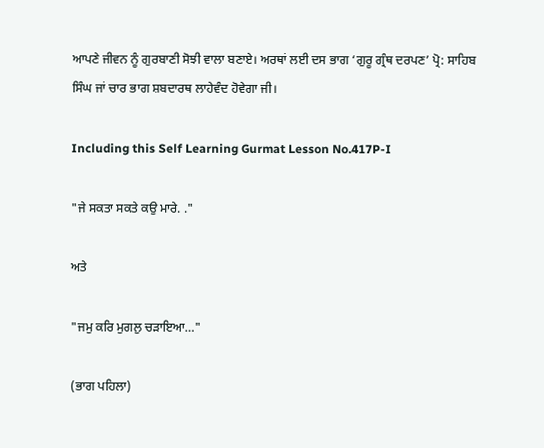ਆਪਣੇ ਜੀਵਨ ਨੂੰ ਗੁਰਬਾਣੀ ਸੋਝੀ ਵਾਲਾ ਬਣਾਏ। ਅਰਥਾਂ ਲਈ ਦਸ ਭਾਗ ‘ਗੁਰੂ ਗ੍ਰੰਥ ਦਰਪਣ’ ਪ੍ਰੋ: ਸਾਹਿਬ ਸਿੰਘ ਜਾਂ ਚਾਰ ਭਾਗ ਸ਼ਬਦਾਰਥ ਲਾਹੇਵੰਦ ਹੋਵੇਗਾ ਜੀ।

Including this Self Learning Gurmat Lesson No.417P-I

"ਜੇ ਸਕਤਾ ਸਕਤੇ ਕਉ ਮਾਰੇ. ."

ਅਤੇ

"ਜਮੁ ਕਰਿ ਮੁਗਲੁ ਚੜਾਇਆ…"

(ਭਾਗ ਪਹਿਲਾ)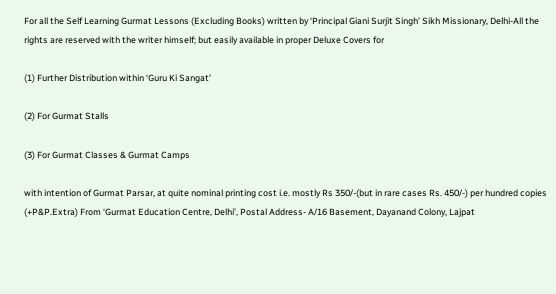For all the Self Learning Gurmat Lessons (Excluding Books) written by ‘Principal Giani Surjit Singh’ Sikh Missionary, Delhi-All the rights are reserved with the writer himself; but easily available in proper Deluxe Covers for

(1) Further Distribution within ‘Guru Ki Sangat’

(2) For Gurmat Stalls

(3) For Gurmat Classes & Gurmat Camps

with intention of Gurmat Parsar, at quite nominal printing cost i.e. mostly Rs 350/-(but in rare cases Rs. 450/-) per hundred copies (+P&P.Extra) From ‘Gurmat Education Centre, Delhi’, Postal Address- A/16 Basement, Dayanand Colony, Lajpat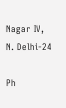Nagar IV, N. Delhi-24

Ph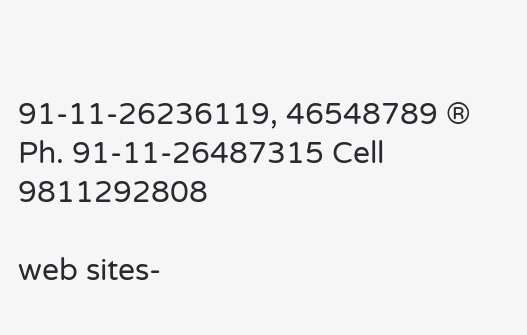91-11-26236119, 46548789 ® Ph. 91-11-26487315 Cell 9811292808

web sites-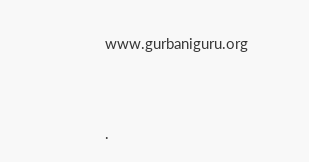www.gurbaniguru.org




.